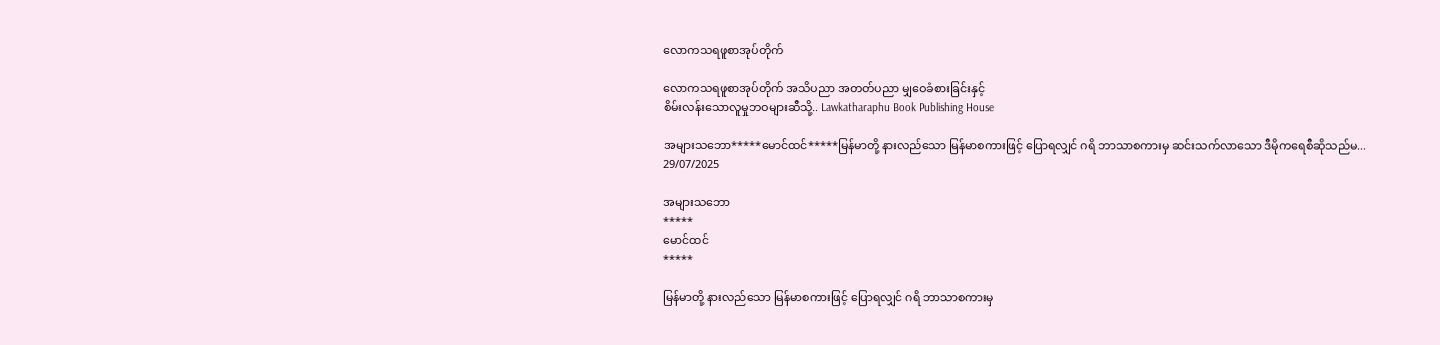လောကသရဖူစာအုပ်တိုက်

လောကသရဖူစာအုပ်တိုက် အသိပညာ အတတ်ပညာ မျှဝေခံစားခြင်းနှင့်
စိမ်းလန်းသောလူမှုဘဝများဆီသို့.. Lawkatharaphu Book Publishing House

အများသဘော*****မောင်ထင်*****မြန်မာတို့ နားလည်သော မြန်မာစကားဖြင့် ပြောရလျှင် ဂရိ ဘာသာစကားမှ ဆင်းသက်လာသော ဒီမိုကရေစီဆိုသည်မ...
29/07/2025

အများသဘော
*****
မောင်ထင်
*****

မြန်မာတို့ နားလည်သော မြန်မာစကားဖြင့် ပြောရလျှင် ဂရိ ဘာသာစကားမှ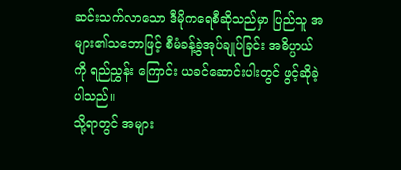ဆင်းသက်လာသော ဒီမိုကရေစီဆိုသည်မှာ ပြည်သူ အများ၏သဘောဖြင့် စီမံခန့်ခွဲအုပ်ချုပ်ခြင်း အဓိပ္ပာယ်ကို ရည်ညွှန်း ကြောင်း ယခင်ဆောင်းပါးတွင် ဖွင့်ဆိုခဲ့ပါသည်။
သို့ရာတွင် အများ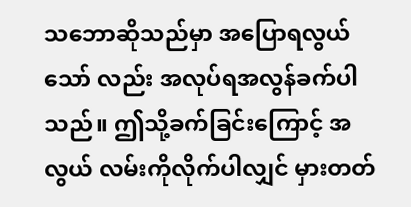သဘောဆိုသည်မှာ အပြောရလွယ်သော် လည်း အလုပ်ရအလွန်ခက်ပါသည်။ ဤသို့ခက်ခြင်းကြောင့် အလွယ် လမ်းကိုလိုက်ပါလျှင် မှားတတ်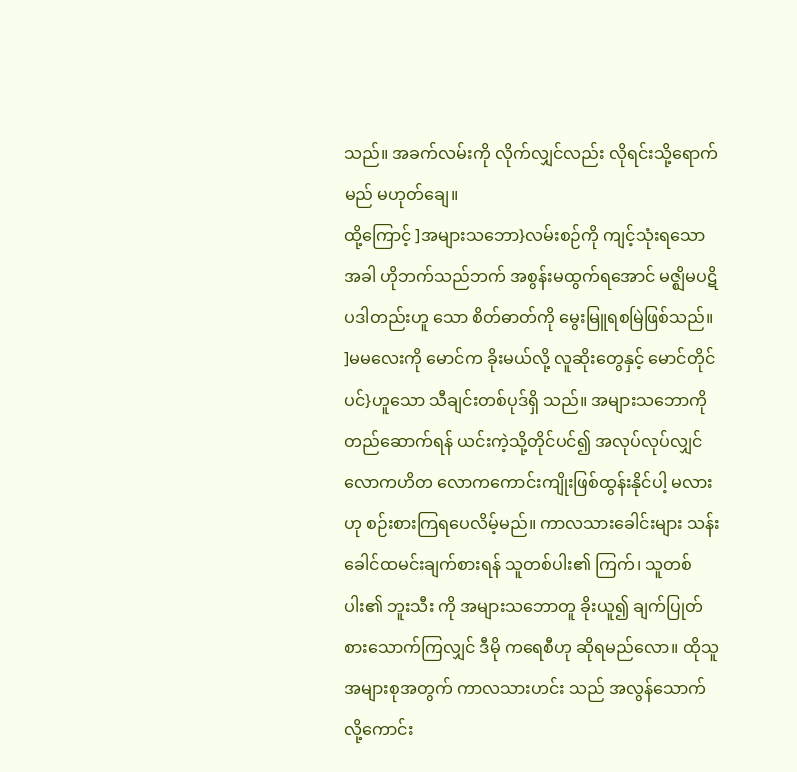သည်။ အခက်လမ်းကို လိုက်လျှင်လည်း လိုရင်းသို့ရောက်မည် မဟုတ်ချေ။
ထို့ကြောင့် ]အများသဘော}လမ်းစဉ်ကို ကျင့်သုံးရသောအခါ ဟိုဘက်သည်ဘက် အစွန်းမထွက်ရအောင် မဇ္ဈိမပဋိပဒါတည်းဟူ သော စိတ်ဓာတ်ကို မွေးမြူရစမြဲဖြစ်သည်။ ]မမလေးကို မောင်က ခိုးမယ်လို့ လူဆိုးတွေနှင့် မောင်တိုင်ပင်}ဟူသော သီချင်းတစ်ပုဒ်ရှိ သည်။ အများသဘောကို တည်ဆောက်ရန် ယင်းကဲ့သို့တိုင်ပင်၍ အလုပ်လုပ်လျှင် လောကဟိတ လောကကောင်းကျိုးဖြစ်ထွန်းနိုင်ပါ့ မလားဟု စဉ်းစားကြရပေလိမ့်မည်။ ကာလသားခေါင်းများ သန်း ခေါင်ထမင်းချက်စားရန် သူတစ်ပါး၏ ကြက်၊ သူတစ်ပါး၏ ဘူးသီး ကို အများသဘောတူ ခိုးယူ၍ ချက်ပြုတ်စားသောက်ကြလျှင် ဒီမို ကရေစီဟု ဆိုရမည်လော။ ထိုသူအများစုအတွက် ကာလသားဟင်း သည် အလွန်သောက်လို့ကောင်း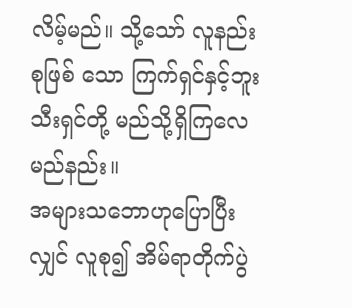လိမ့်မည်။ သို့သော် လူနည်းစုဖြစ် သော ကြက်ရှင်နှင့်ဘူးသီးရှင်တို့ မည်သို့ရှိကြလေမည်နည်း။
အများသဘောဟုပြောပြီးလျှင် လူစု၍ အိမ်ရာတိုက်ပွဲ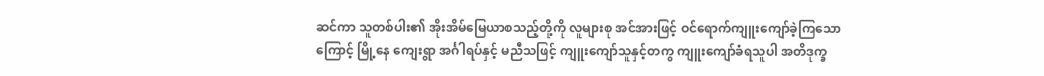ဆင်ကာ သူတစ်ပါး၏ အိုးအိမ်မြေယာစသည့်တို့ကို လူများစု အင်အားဖြင့် ဝင်ရောက်ကျူးကျော်ခဲ့ကြသောကြောင့် မြို့နေ ကျေးရွာ အင်္ဂါရပ်နှင့် မညီသဖြင့် ကျူးကျော်သူနှင့်တကွ ကျူးကျော်ခံရသူပါ အတိဒုက္ခ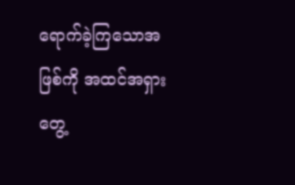ရောက်ခဲ့ကြသောအဖြစ်ကို အထင်အရှား တွေ့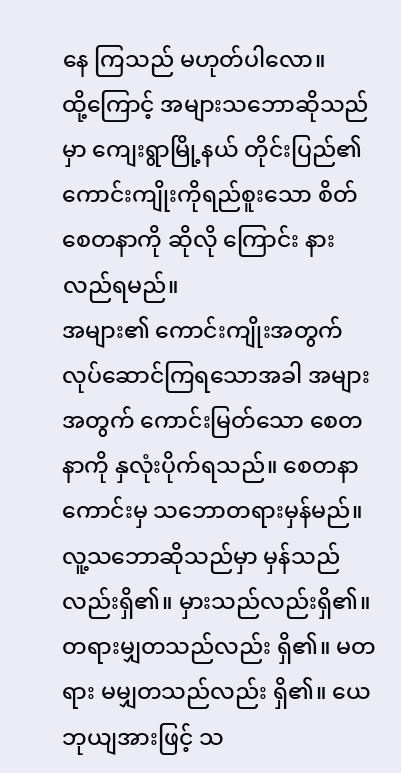နေ ကြသည် မဟုတ်ပါလော။
ထို့ကြောင့် အများသဘောဆိုသည်မှာ ကျေးရွာမြို့နယ် တိုင်းပြည်၏ ကောင်းကျိုးကိုရည်စူးသော စိတ်စေတနာကို ဆိုလို ကြောင်း နားလည်ရမည်။
အများ၏ ကောင်းကျိုးအတွက် လုပ်ဆောင်ကြရသောအခါ အများအတွက် ကောင်းမြတ်သော စေတနာကို နှလုံးပိုက်ရသည်။ စေတနာကောင်းမှ သဘောတရားမှန်မည်။ လူ့သဘောဆိုသည်မှာ မှန်သည်လည်းရှိ၏။ မှားသည်လည်းရှိ၏။ တရားမျှတသည်လည်း ရှိ၏။ မတရား မမျှတသည်လည်း ရှိ၏။ ယေဘုယျအားဖြင့် သ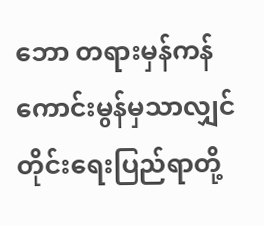ဘော တရားမှန်ကန်ကောင်းမွန်မှသာလျှင် တိုင်းရေးပြည်ရာတို့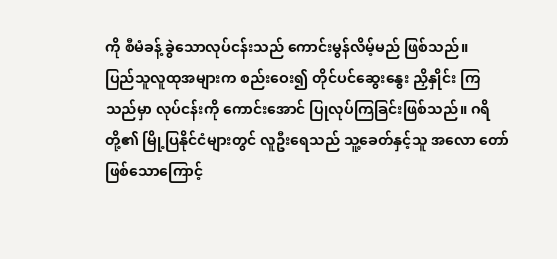ကို စီမံခန့် ခွဲသောလုပ်ငန်းသည် ကောင်းမွန်လိမ့်မည် ဖြစ်သည်။
ပြည်သူလူထုအများက စည်းဝေး၍ တိုင်ပင်ဆွေးနွေး ညှိနှိုင်း ကြသည်မှာ လုပ်ငန်းကို ကောင်းအောင် ပြုလုပ်ကြခြင်းဖြစ်သည်။ ဂရိတို့၏ မြို့ပြနိုင်ငံများတွင် လူဦးရေသည် သူ့ခေတ်နှင့်သူ အလော တော်ဖြစ်သောကြောင့်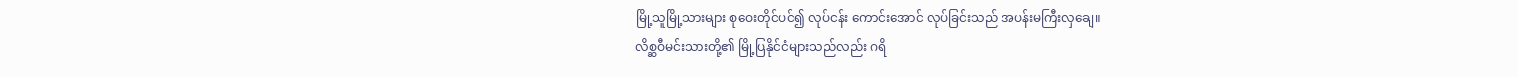မြို့သူမြို့သားများ စုဝေးတိုင်ပင်၍ လုပ်ငန်း ကောင်းအောင် လုပ်ခြင်းသည် အပန်းမကြီးလှချေ။
လိစ္ဆဝီမင်းသားတို့၏ မြို့ပြနိုင်ငံများသည်လည်း ဂရိ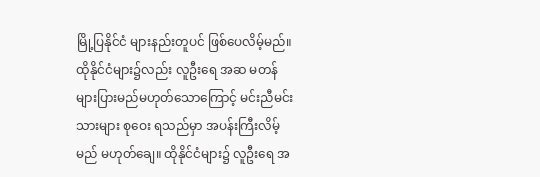မြို့ပြနိုင်ငံ များနည်းတူပင် ဖြစ်ပေလိမ့်မည်။ ထိုနိုင်ငံများ၌လည်း လူဦးရေ အဆ မတန်များပြားမည်မဟုတ်သောကြောင့် မင်းညီမင်းသားများ စုဝေး ရသည်မှာ အပန်းကြီးလိမ့်မည် မဟုတ်ချေ။ ထိုနိုင်ငံများ၌ လူဦးရေ အ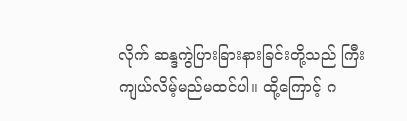လိုက် ဆန္ဒကွဲပြားခြားနားခြင်းတို့သည် ကြီးကျယ်လိမ့်မည်မထင်ပါ။ ထို့ကြောင့် ဂ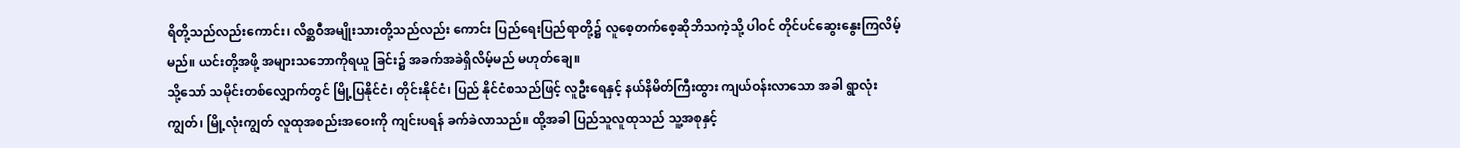ရိတို့သည်လည်းကောင်း၊ လိစ္ဆဝီအမျိုးသားတို့သည်လည်း ကောင်း ပြည်ရေးပြည်ရာတို့၌ လူစေ့တက်စေ့ဆိုဘိသကဲ့သို့ ပါဝင် တိုင်ပင်ဆွေးနွေးကြလိမ့်မည်။ ယင်းတို့အဖို့ အများသဘောကိုရယူ ခြင်း၌ အခက်အခဲရှိလိမ့်မည် မဟုတ်ချေ။
သို့သော် သမိုင်းတစ်လျှောက်တွင် မြို့ပြနိုင်ငံ၊ တိုင်းနိုင်ငံ၊ ပြည် နိုင်ငံစသည်ဖြင့် လူဦးရေနှင့် နယ်နိမိတ်ကြီးထွား ကျယ်ဝန်းလာသော အခါ ရွာလုံးကျွတ်၊ မြို့လုံးကျွတ် လူထုအစည်းအဝေးကို ကျင်းပရန် ခက်ခဲလာသည်။ ထို့အခါ ပြည်သူလူထုသည် သူ့အစုနှင့်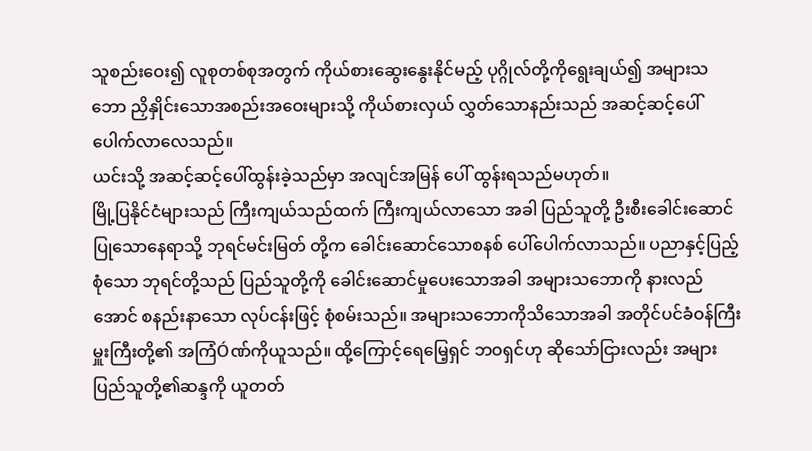သူစည်းဝေး၍ လူစုတစ်စုအတွက် ကိုယ်စားဆွေးနွေးနိုင်မည့် ပုဂ္ဂိုလ်တို့ကိုရွေးချယ်၍ အများသဘော ညှိနှိုင်းသောအစည်းအဝေးများသို့ ကိုယ်စားလှယ် လွှတ်သောနည်းသည် အဆင့်ဆင့်ပေါ်ပေါက်လာလေသည်။
ယင်းသို့ အဆင့်ဆင့်ပေါ်ထွန်းခဲ့သည်မှာ အလျင်အမြန် ပေါ် ထွန်းရသည်မဟုတ်။
မြို့ပြနိုင်ငံများသည် ကြီးကျယ်သည်ထက် ကြီးကျယ်လာသော အခါ ပြည်သူတို့ ဦးစီးခေါင်းဆောင်ပြုသောနေရာသို့ ဘုရင်မင်းမြတ် တို့က ခေါင်းဆောင်သောစနစ် ပေါ်ပေါက်လာသည်။ ပညာနှင့်ပြည့် စုံသော ဘုရင်တို့သည် ပြည်သူတို့ကို ခေါင်းဆောင်မှုပေးသောအခါ အများသဘောကို နားလည်အောင် စနည်းနာသော လုပ်ငန်းဖြင့် စုံစမ်းသည်။ အများသဘောကိုသိသောအခါ အတိုင်ပင်ခံဝန်ကြီး မှူးကြီးတို့၏ အကြံÓဏ်ကိုယူသည်။ ထို့ကြောင့်ရေမြေ့ရှင် ဘဝရှင်ဟု ဆိုသော်ငြားလည်း အများပြည်သူတို့၏ဆန္ဒကို ယူတတ်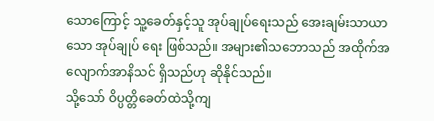သောကြောင့် သူ့ခေတ်နှင့်သူ အုပ်ချုပ်ရေးသည် အေးချမ်းသာယာသော အုပ်ချုပ် ရေး ဖြစ်သည်။ အများ၏သဘောသည် အထိုက်အလျောက်အာနိသင် ရှိသည်ဟု ဆိုနိုင်သည်။
သို့သော် ဝိပ္ပတ္တိခေတ်ထဲသို့ကျ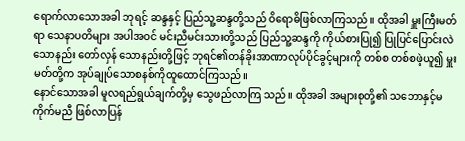ရောက်လာသောအခါ ဘုရင့် ဆန္ဒနှင့် ပြည်သူ့ဆန္ဒတို့သည် ဝိရောဓိဖြစ်လာကြသည်။ ထိုအခါ မှူးကြီးမတ်ရာ သေနာပတိများ အပါအဝင် မင်းညီမင်းသားတို့သည် ပြည်သူ့ဆန္ဒကို ကိုယ်စားပြု၍ ပြုပြင်ပြောင်းလဲသောနည်း တော်လှန် သောနည်းတို့ဖြင့် ဘုရင်၏တန်ခိုးအာဏာလုပ်ပိုင်ခွင့်များကို တစ်စ တစ်စဖဲ့ယူ၍ မှူးမတ်တို့က အုပ်ချုပ်သောစနစ်ကိုထူထောင်ကြသည်။
နောင်သောအခါ မူလရည်ရွယ်ချက်တို့မှ သွေဖည်လာကြ သည်။ ထိုအခါ အများစုတို့၏ သဘောနှင့်မကိုက်မညီ ဖြစ်လာပြန်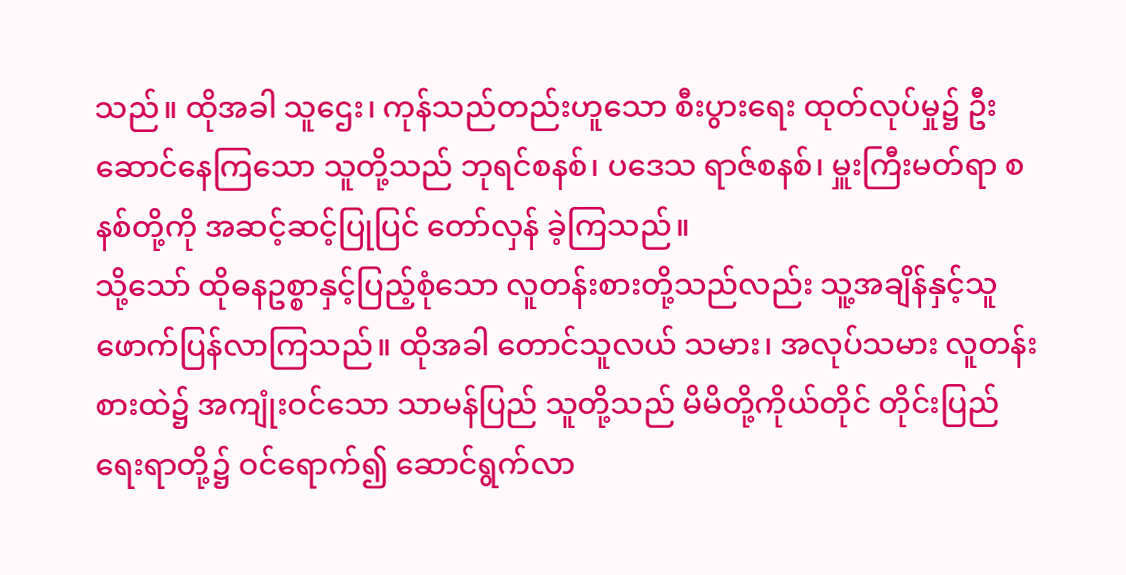သည်။ ထိုအခါ သူဌေး၊ ကုန်သည်တည်းဟူသော စီးပွားရေး ထုတ်လုပ်မှု၌ ဦးဆောင်နေကြသော သူတို့သည် ဘုရင်စနစ်၊ ပဒေသ ရာဇ်စနစ်၊ မှူးကြီးမတ်ရာ စနစ်တို့ကို အဆင့်ဆင့်ပြုပြင် တော်လှန် ခဲ့ကြသည်။
သို့သော် ထိုဓနဥစ္စာနှင့်ပြည့်စုံသော လူတန်းစားတို့သည်လည်း သူ့အချိန်နှင့်သူ ဖောက်ပြန်လာကြသည်။ ထိုအခါ တောင်သူလယ် သမား၊ အလုပ်သမား လူတန်းစားထဲ၌ အကျုံးဝင်သော သာမန်ပြည် သူတို့သည် မိမိတို့ကိုယ်တိုင် တိုင်းပြည်ရေးရာတို့၌ ဝင်ရောက်၍ ဆောင်ရွက်လာ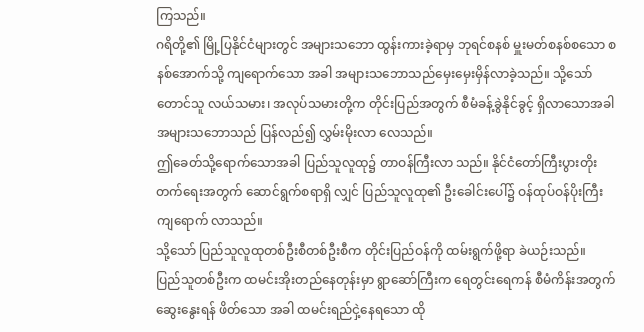ကြသည်။
ဂရိတို့၏ မြို့ပြနိုင်ငံများတွင် အများသဘော ထွန်းကားခဲ့ရာမှ ဘုရင်စနစ် မှူးမတ်စနစ်စသော စနစ်အောက်သို့ ကျရောက်သော အခါ အများသဘောသည်မှေးမှေးမှိန်လာခဲ့သည်။ သို့သော် တောင်သူ လယ်သမား၊ အလုပ်သမားတို့က တိုင်းပြည်အတွက် စီမံခန့်ခွဲနိုင်ခွင့် ရှိလာသောအခါ အများသဘောသည် ပြန်လည်၍ လွှမ်းမိုးလာ လေသည်။
ဤခေတ်သို့ရောက်သောအခါ ပြည်သူလူထု၌ တာဝန်ကြီးလာ သည်။ နိုင်ငံတော်ကြီးပွားတိုးတက်ရေးအတွက် ဆောင်ရွက်စရာရှိ လျှင် ပြည်သူလူထု၏ ဦးခေါင်းပေါ်၌ ဝန်ထုပ်ဝန်ပိုးကြီး ကျရောက် လာသည်။
သို့သော် ပြည်သူလူထုတစ်ဦးစီတစ်ဦးစီက တိုင်းပြည်ဝန်ကို ထမ်းရွက်ဖို့ရာ ခဲယဉ်းသည်။
ပြည်သူတစ်ဦးက ထမင်းအိုးတည်နေတုန်းမှာ ရွာဆော်ကြီးက ရေတွင်းရေကန် စီမံကိန်းအတွက် ဆွေးနွေးရန် ဖိတ်သော အခါ ထမင်းရည်ငှဲ့နေရသော ထို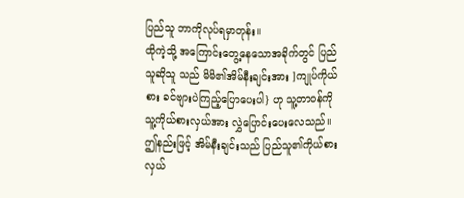ပြည်သူ ဘာကိုလုပ်ရမှာတုန်း။
ထိုကဲ့သို့ အကြောင်းတွေ့နေသောအခိုက်တွင် ပြည်သူဆိုသူ သည် မိမိ၏အိမ်နီးချင်းအား ]ကျုပ်ကိုယ်စား ခင်ဗျားပဲကြည့်ပြောပေးပါ} ဟု သူ့တာဝန်ကိုသူ့ကိုယ်စားလှယ်အား လွှဲပြောင်းပေးလေသည်။ ဤနည်းဖြင့် အိမ်နီးချင်းသည် ပြည်သူ၏ကိုယ်စားလှယ်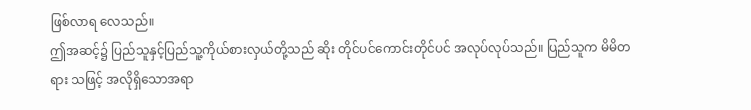ဖြစ်လာရ လေသည်။
ဤအဆင့်၌ ပြည်သူနှင့်ပြည်သူ့ကိုယ်စားလှယ်တို့သည် ဆိုး တိုင်ပင်ကောင်းတိုင်ပင် အလုပ်လုပ်သည်။ ပြည်သူက မိမိတရား သဖြင့် အလိုရှိသောအရာ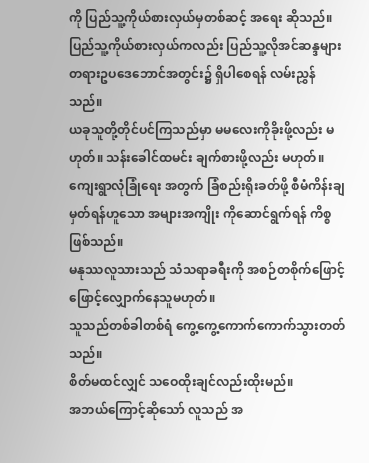ကို ပြည်သူ့ကိုယ်စားလှယ်မှတစ်ဆင့် အရေး ဆိုသည်။ ပြည်သူ့ကိုယ်စားလှယ်ကလည်း ပြည်သူ့လိုအင်ဆန္ဒများ တရားဥပဒေဘောင်အတွင်း၌ ရှိပါစေရန် လမ်းညွှန်သည်။
ယခုသူတို့တိုင်ပင်ကြသည်မှာ မမလေးကိုခိုးဖို့လည်း မဟုတ်။ သန်းခေါင်ထမင်း ချက်စားဖို့လည်း မဟုတ်။ ကျေးရွာလုံခြုံရေး အတွက် ခြံစည်းရိုးခတ်ဖို့ စီမံကိန်းချမှတ်ရန်ဟူသော အများအကျိုး ကိုဆောင်ရွက်ရန် ကိစ္စဖြစ်သည်။
မနုဿလူသားသည် သံသရာခရီးကို အစဉ်တစိုက်ဖြောင့် ဖြောင့်လျှောက်နေသူမဟုတ်။
သူသည်တစ်ခါတစ်ရံ ကွေ့ကွေ့ကောက်ကောက်သွားတတ်သည်။
စိတ်မထင်လျှင် သဝေထိုးချင်လည်းထိုးမည်။
အဘယ်ကြောင့်ဆိုသော် လူသည် အ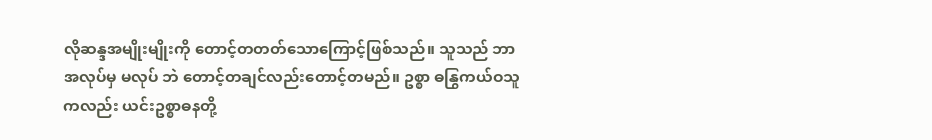လိုဆန္ဒအမျိုးမျိုးကို တောင့်တတတ်သောကြောင့်ဖြစ်သည်။ သူသည် ဘာအလုပ်မှ မလုပ် ဘဲ တောင့်တချင်လည်းတောင့်တမည်။ ဥစ္စာ ဓနြွကယ်ဝသူကလည်း ယင်းဥစ္စာဓနတို့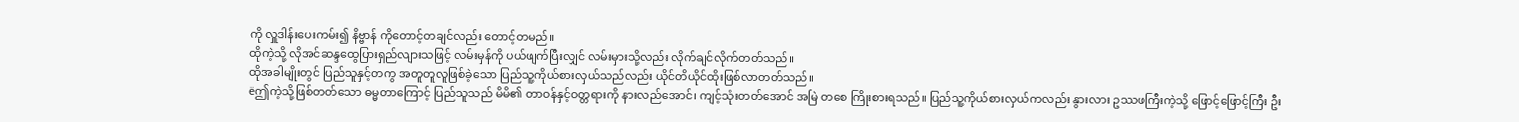ကို လှူဒါန်းပေးကမ်း၍ နိဗ္ဗာန် ကိုတောင့်တချင်လည်း တောင့်တမည်။
ထိုကဲ့သို့ လိုအင်ဆန္ဒထွေပြားရှည်လျားသဖြင့် လမ်းမှန်ကို ပယ်ဖျက်ပြီးလျှင် လမ်းမှားသို့လည်း လိုက်ချင်လိုက်တတ်သည်။
ထိုအခါမျိုးတွင် ပြည်သူနှင့်တကွ အတူတူလူဖြစ်ခဲ့သော ပြည်သူ့ကိုယ်စားလှယ်သည်လည်း ယိုင်တိယိုင်ထိုးဖြစ်လာတတ်သည်။
ëဤကဲ့သို့ဖြစ်တတ်သော ဓမ္မတာကြောင့် ပြည်သူသည် မိမိ၏ တာဝန်နှင့်ဝတ္တရားကို နားလည်အောင်၊ ကျင့်သုံးတတ်အောင် အမြဲ တစေ ကြိုးစားရသည်။ ပြည်သူ့ကိုယ်စားလှယ်ကလည်း နွားလား ဥဿဖကြီးကဲ့သို့ ဖြောင့်ဖြောင့်ကြီး ဦး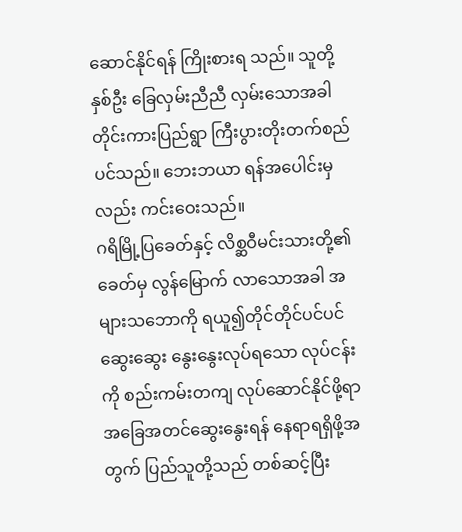ဆောင်နိုင်ရန် ကြိုးစားရ သည်။ သူတို့နှစ်ဦး ခြေလှမ်းညီညီ လှမ်းသောအခါ တိုင်းကားပြည်ရွာ ကြီးပွားတိုးတက်စည်ပင်သည်။ ဘေးဘယာ ရန်အပေါင်းမှလည်း ကင်းဝေးသည်။
ဂရိမြို့ပြခေတ်နှင့် လိစ္ဆဝီမင်းသားတို့၏ခေတ်မှ လွန်မြောက် လာသောအခါ အများသဘောကို ရယူ၍တိုင်တိုင်ပင်ပင်ဆွေးဆွေး နွေးနွေးလုပ်ရသော လုပ်ငန်းကို စည်းကမ်းတကျ လုပ်ဆောင်နိုင်ဖို့ရာ အခြေအတင်ဆွေးနွေးရန် နေရာရရှိဖို့အတွက် ပြည်သူတို့သည် တစ်ဆင့်ပြီး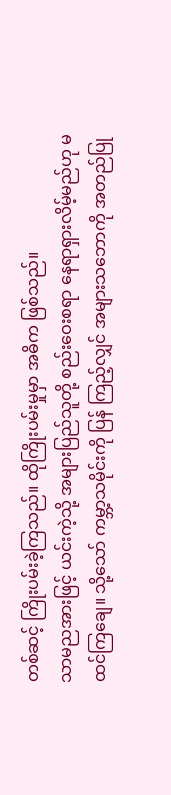တစ်ဆင့် ကြိုးပမ်းခဲ့ကြသည်။ ထိုကြိုးပမ်းမှုမှာ အဓိက ဖြစ်သည်။
သာမညအားဖြင့် ယင်းကဲ့သို့ အများပြည်သူတို့ စည်းဝေးစရာ နေရာရှားလိမ့်မည်ဟု မထင်ကြချေ။ သို့သော် ကမ္ဘာ့သမိုင်းကို ပြန် ကြည့်လျှင် အများသဘောကို အတည်ပြု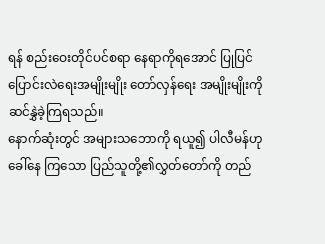ရန် စည်းဝေးတိုင်ပင်စရာ နေရာကိုရအောင် ပြုပြင်ပြောင်းလဲရေးအမျိုးမျိုး တော်လှန်ရေး အမျိုးမျိုးကို ဆင်နွှဲခဲ့ကြရသည်။
နောက်ဆုံးတွင် အများသဘောကို ရယူ၍ ပါလီမန်ဟုခေါ်နေ ကြသော ပြည်သူတို့၏လွှတ်တော်ကို တည်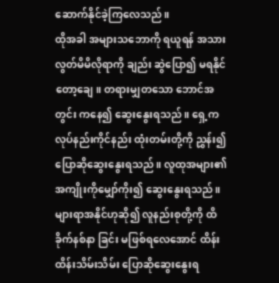ဆောက်နိုင်ခဲ့ကြလေသည်။
ထိုအခါ အများသဘောကို ရယူရန် အသားလွတ်မိမိလိုရာကို ချည်း ဆွဲပြော၍ မရနိုင်တော့ချေ။ တရားမျှတသော ဘောင်အတွင်း ကနေ၍ ဆွေးနွေးရသည်။ ရှေ့က လုပ်နည်းကိုင်နည်း ထုံးတမ်းတို့ကို ညွှန်း၍ပြောဆိုဆွေးနွေးရသည်။ လူထုအများ၏ အကျိုးကိုမျှော်ကိုး၍ ဆွေးနွေးရသည်။ များရာအနိုင်ဟုဆို၍ လူနည်းစုတို့ကို ထိခိုက်နစ်နာ ခြင်း မဖြစ်ရလေအောင် ထိန်းထိန်းသိမ်းသိမ်း ပြောဆိုဆွေးနွေးရ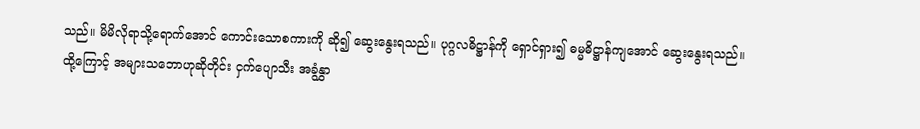သည်။ မိမိလိုရာသို့ရောက်အောင် ကောင်းသောစကားကို ဆို၍ ဆွေးနွေးရသည်။ ပုဂ္ဂလဓိဋ္ဌာန်ကို ရှောင်ရှား၍ ဓမ္မဓိဋ္ဌာန်ကျအောင် ဆွေးနွေးရသည်။
ထို့ကြောင့် အများသဘောဟုဆိုတိုင်း ငှက်ပျောသီး အခွံနွှာ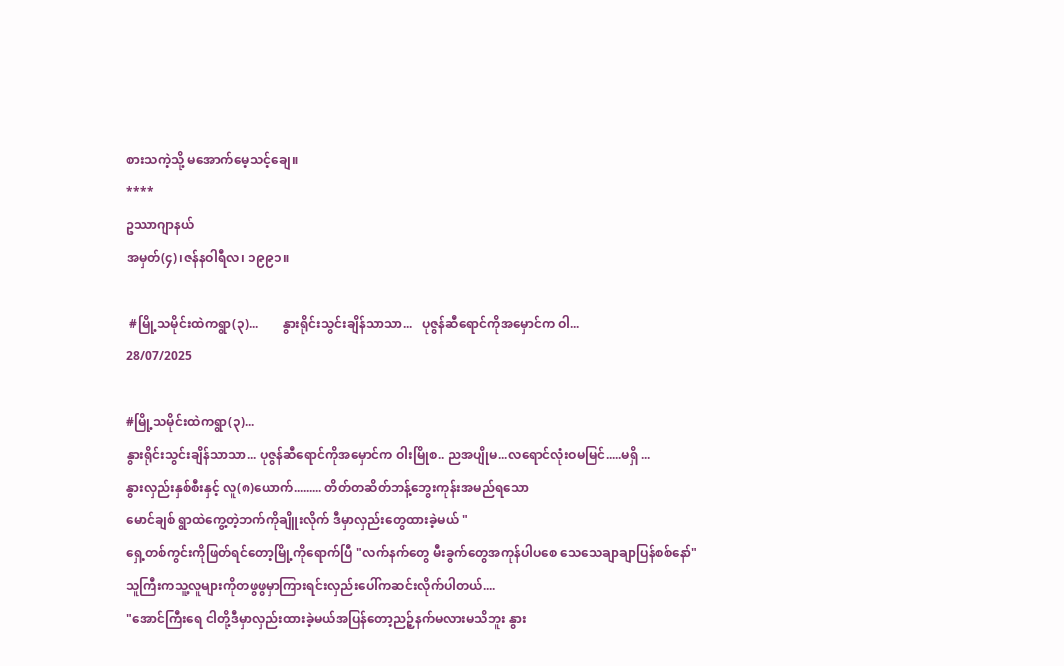စားသကဲ့သို့ မအောက်မေ့သင့်ချေ။
****
ဥဿာဂျာနယ်
အမှတ်(၄)၊ဇန်နဝါရီလ၊ ၁၉၉၁။

 #မြို့သမိုင်းထဲကရွာ(၃)...        နွားရိုင်းသွင်းချိန်သာသာ...   ပုဇွန်ဆီရောင်ကိုအမှောင်က ဝါ...
28/07/2025

#မြို့သမိုင်းထဲကရွာ(၃)...
နွားရိုင်းသွင်းချိန်သာသာ... ပုဇွန်ဆီရောင်ကိုအမှောင်က ဝါးမြိုစ.. ညအပျိုမ...လရောင်လုံးဝမမြင်.....မရှိ ...
နွားလှည်းနှစ်စီးနှင့် လူ(၈)ယောက်......... တိတ်တဆိတ်ဘန့်‌ဘွေးကုန်းအမည်ရသော
မောင်ချစ် ရွာထဲကွေ့တဲ့ဘက်ကိုချိူးလိုက် ဒီမှာလှည်းတွေထားခဲ့မယ် "
ရှေ့တစ်ကွင်းကိုဖြတ်ရင်တော့မြို့ကိုရောက်ပြီ "လက်နက်တွေ မီးခွက်တွေအကုန်ပါပစေ သေသေချာချာပြန်စစ်နော်"
သူကြီးကသူ့လူများကိုတဖွဖွမှာကြားရင်းလှည်းပေါ်ကဆင်းလိုက်ပါတယ်....
"အောင်ကြီးရေ ငါတို့ဒီမှာလှည်းထားခဲ့မယ်အပြန်တော့ညဉ့်နက်မလားမသိဘူး နွား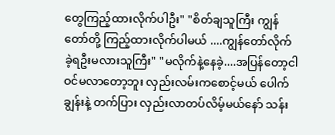တွေကြည့်ထားလိုက်ပါဦး" "စိတ်ချသူကြီး ကျွန်တော်တို့ ကြည့်ထားလိုက်ပါမယ် ....ကျွန်တော်လိုက်ခဲ့ရဦးမလားသူကြီး" "မလိုက်နဲ့နေခဲ့....အပြန်တော့ငါဝင်မလာတော့ဘူး လှည်းလမ်းကစောင့်မယ် ပေါက်ချွန်းနဲ့ တက်ပြား လှည်းလာတပ်လိမ့်မယ်နော် သန်း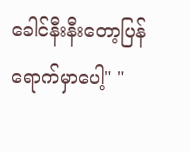ခေါင်နီးနီးတော့ပြန်ရောက်မှာပေါ့" "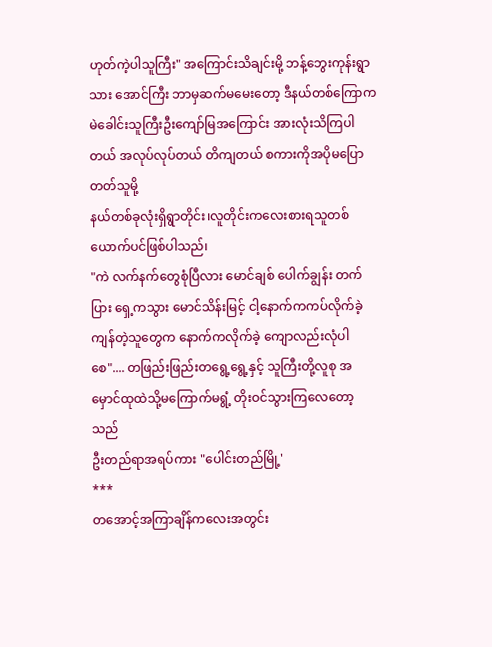ဟုတ်ကဲ့ပါသူကြီး" အကြောင်းသိချင်းမို့ ဘန့်ဘွေးကုန်းရွာသား အောင်ကြီး ဘာမှဆက်မမေးတော့ ဒီနယ်တစ်ကြောက မဲခေါင်းသူကြီးဦးကျော်မြအကြောင်း အားလုံးသိကြပါတယ် အလုပ်လုပ်တယ် တိကျတယ် စကားကိုအပိုမပြောတတ်သူမို့
နယ်တစ်ခုလုံးရှိရွာတိုင်း၊လူတိုင်းကလေးစားရသူတစ်ယောက်ပင်ဖြစ်ပါသည်၊
"ကဲ လက်နက်တွေစုံပြီလား မောင်ချစ် ပေါက်ချွန်း တက်ပြား ရှေ့ကသွား မောင်သိန်းမြင့် ငါ့နောက်ကကပ်လိုက်ခဲ့ ကျန်တဲ့သူတွေက နောက်ကလိုက်ခဲ့ ကျောလည်းလုံပါစေ".... တဖြည်းဖြည်းတရွေ့ရွေ့နှင့် သူကြီးတို့လူစု အမှောင်ထုထဲသို့မကြောက်မရွံ့ တိုးဝင်သွားကြလေတော့သည်
ဦးတည်ရာအရပ်ကား "ပေါင်းတည်မြို့'
***
တအောင့်အကြာချိန်ကလေးအတွင်း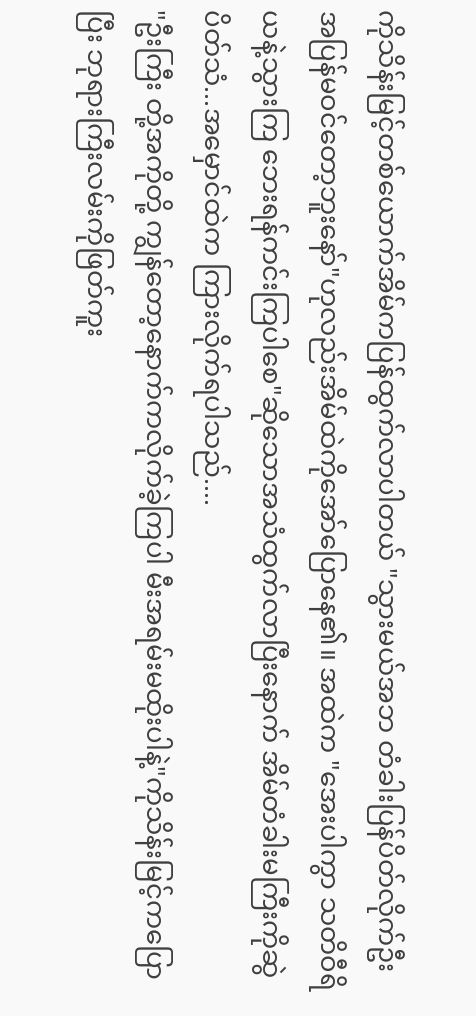ကိုသိန်းမြင့်တစ်ယောက်အိမ်ကပြန်ထွက်လာပါတယ် "သွားမယ်အဘ တံခါးပြန်ပိတ်လိုက်ဦး အပြန်မဝင်တော့ဘူးနော်"ဟုလည်းအိမ်ထဲကိုအော်ပြောနေ၏။ အထဲက "အေးပါကွာ သတိဝီရိယနဲ့သွားကြ ဘေးရန်ကင်းကြပါစေ"ဆိုသောအသံထွက်လာပြီးနောက် အိမ်တံခါးမကြီးကိုဆွဲပိတ်သံ...အမှောင်ထဲက ကြားလိုက်ရပါသည်....
"ဦးကြီး တို့အကိုတို့ ကျွန်တော့နောက်ကလိုက်ခဲ့ကြပါ မီးအရမ်းမထိုးပါနဲ့"ကိုသိန်းမြင့်ကပြောပြီး ဘုရားကြီးလမ်းကိုဖြတ်ကူး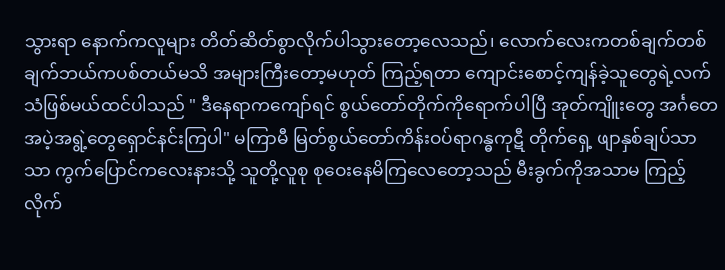သွားရာ နောက်ကလူများ တိတ်ဆိတ်စွာလိုက်ပါသွားတော့လေသည်၊ လောက်လေးကတစ်ချက်တစ်ချက်ဘယ်ကပစ်တယ်မသိ အများကြီးတော့မဟုတ် ကြည့်ရတာ ကျောင်းစောင့်ကျန်ခဲ့သူတွေရဲ့လက်သံဖြစ်မယ်ထင်ပါသည် " ဒီနေရာကကျော်ရင် စွယ်တော်တိုက်ကိုရောက်ပါပြီ အုတ်ကျိူးတွေ အင်္ဂတေအပဲ့အရွဲ့တွေရှောင်နင်းကြပါ" မကြာမီ မြတ်စွယ်တော်ကိန်းဝပ်ရာဂန္ဓကုဋီ တိုက်ရှေ့ ဖျာနှစ်ချပ်သာသာ ကွက်ပြောင်ကလေးနားသို့ သူတို့လူစု စုဝေးနေမိကြလေတော့သည် မီးခွက်ကိုအသာမ ကြည့်လိုက်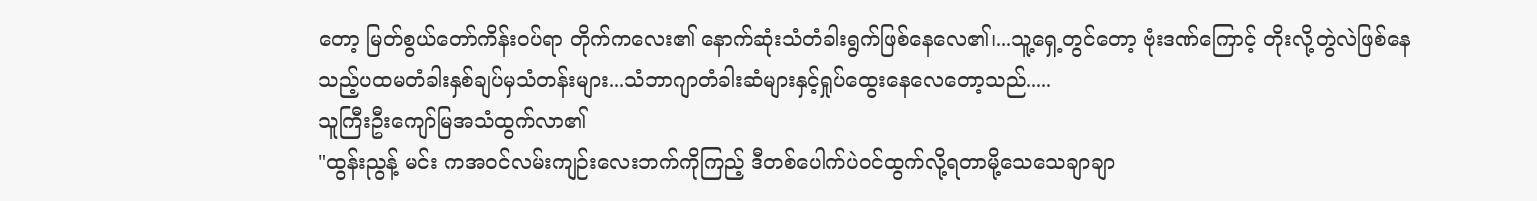တော့ မြတ်စွယ်တော်ကိန်းဝပ်ရာ တိုက်ကလေး၏ နောက်ဆုံးသံတံခါးရွက်ဖြစ်နေလေ၏၊...သူ့ရှေ့တွင်တော့ ဗုံးဒဏ်ကြောင့် တိုးလို့တွဲလဲဖြစ်နေသည့်ပထမတံခါးနှစ်ချပ်မှသံတန်းများ...သံဘာဂျာတံခါးဆံများနှင့်ရှုပ်ထွေးနေလေတော့သည်.....
သူကြီးဦးကျော်မြအသံထွက်လာ၏
"ထွန်းညွန့် မင်း ကအဝင်လမ်းကျဉ်းလေးဘက်ကိုကြည့် ဒီတစ်ပေါက်ပဲဝင်ထွက်လို့ရတာမို့သေသေချာချာ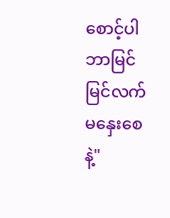စောင့်ပါ ဘာမြင်မြင်လက်မနှေးစေနဲ့"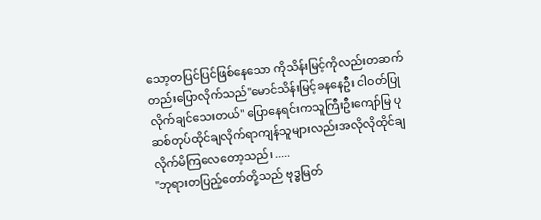သော့တပြင်ပြင်ဖြစ်နေသော ကိုသိန်းမြင့်ကိုလည်းတဆက်တည်းပြောလိုက်သည်"မောင်သိန်းမြင့်ခနနေဦး ငါဝတ်ပြုလိုက်ချင်သေးတယ်" ပြောနေရင်းကသူကြီးဦးကျော်မြ ပုဆစ်တုပ်ထိုင်ချလိုက်ရာကျန်သူများလည်းအလိုလိုထိုင်ချလိုက်မိကြလေတော့သည်၊ .....
"ဘုရားတပြည့်တော်တို့သည် ဗုဒ္ဓမြတ်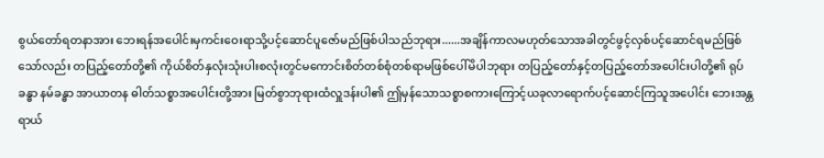စွယ်တော်ရတနာအား ဘေးရန်အပေါင်းမှကင်းဝေးရာသို့ပင့်ဆောင်ပူဇော်မည်ဖြစ်ပါသည်ဘုရား......အချိန်ကာလမဟုတ်သောအခါတွင်ဖွင့်လှစ်ပင့်ဆောင်ရမည်ဖြစ်သော်လည်း တပြည့်တော်တို့၏ ကိုယ်စိတ်နှလုံးသုံးပါးစလုံးတွင်မကောင်းစိတ်တစ်စုံတစ်ရာမဖြစ်ပေါ်မိပါဘုရား တပြည့်တော်နှင့်တပြည့်တော်အပေါင်းပါတို့၏ ရုပ်ခန္ဓာ နမ်ခန္ဓာ အာယာတန ဓါတ်သစ္စာအပေါင်းတို့အား မြတ်စွာဘုရားထံလှူဒန်းပါ၏ ဤမှန်သောသစ္စာစကားကြောင့်ယခုလာရောက်ပင့်ဆောင်ကြသူအပေါင်း ဘေးအန္တရာယ်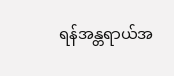ရန်အန္တရာယ်အ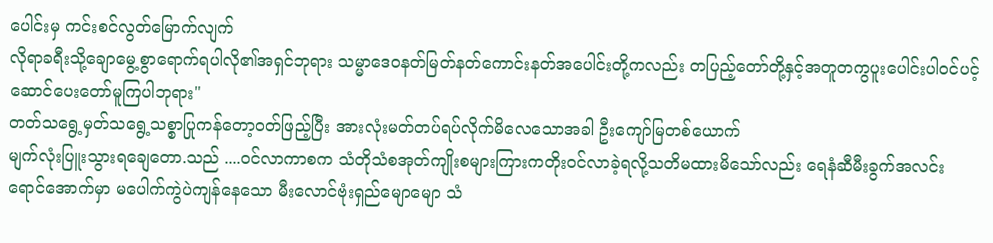ပေါင်းမှ ကင်းစင်လွတ်မြောက်လျက်
လိုရာခရီးသို့ချောမွေ့စွာရောက်ရပါလို၏အရှင်ဘုရား သမ္မာဒေဝနတ်မြတ်နတ်ကောင်းနတ်အပေါင်းတို့ကလည်း တပြည့်တော်တို့နှင့်အတူတကွပူးပေါင်းပါဝင်ပင့်ဆောင်ပေးတော်မူကြပါဘုရား"
တတ်သရွေ့မှတ်သရွေ့သစ္စာပြုကန်တော့ဝတ်ဖြည့်ပြီး အားလုံးမတ်တပ်ရပ်လိုက်မိလေသောအခါ ဦးကျော်မြတစ်ယောက်
မျက်လုံးပြူးသွားရချေတော.သည် ....ဝင်လာကာစက သံတိုသံစအုတ်ကျိုးစများကြားကတိုးဝင်လာခဲ့ရလို့သတိမထားမိသော်လည်း ရေနံဆီမီးခွက်အလင်းရောင်အောက်မှာ မပေါက်ကွဲပဲကျန်နေသော မီးလောင်ဗုံးရှည်‌မျောမျော သံ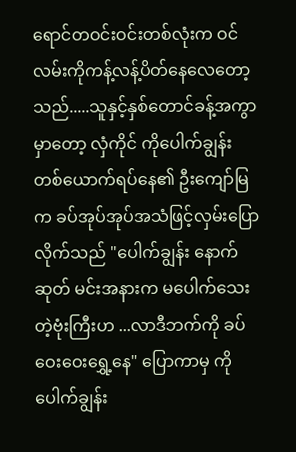ရောင်တဝင်းဝင်းတစ်လုံးက ဝင်လမ်းကိုကန့်လန့်ပိတ်နေလေတော့သည်.....သူနှင့်နှစ်တောင်ခန့်အကွာမှာတော့ လှံကိုင် ကိုပေါက်ချွန်းတစ်ယောက်ရပ်နေ၏ ဦးကျော်မြက ခပ်အုပ်အုပ်အသံဖြင့်လှမ်းပြောလိုက်သည် "ပေါက်ချွန်း နောက်ဆုတ် မင်းအနားက မပေါက်သေးတဲ့ဗုံးကြီးဟ ...လာဒီဘက်ကို ခပ်ဝေးဝေးရွှေ့နေ" ပြောကာမှ ‌ကိုပေါက်ချွန်း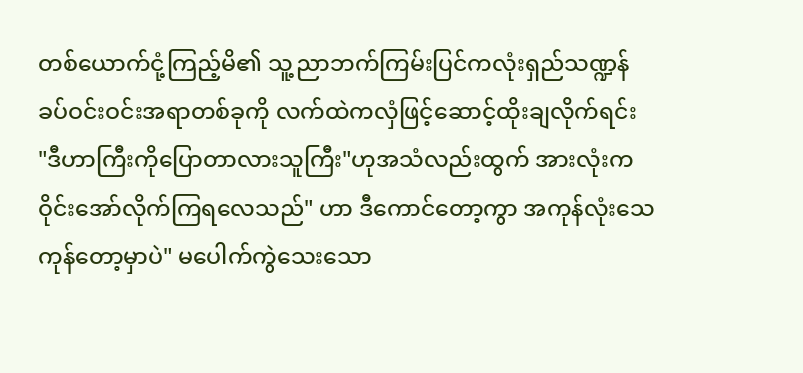တစ်ယောက်ငုံ့ကြည့်မိ၏ သူ့ညာဘက်ကြမ်းပြင်ကလုံးရှည်သဏ္ဍန် ခပ်ဝင်းဝင်းအရာတစ်ခုကို လက်ထဲကလှံဖြင့်ဆောင့်ထိုးချလိုက်ရင်း
"ဒီဟာကြီးကိုပြောတာလားသူကြီး"ဟုအသံလည်းထွက် အားလုံးကဝိုင်းအော်လိုက်ကြရလေသည်" ဟာ ဒီကောင်တော့ကွာ အကုန်လုံးသေကုန်တော့မှာပဲ" မပေါက်ကွဲသေးသော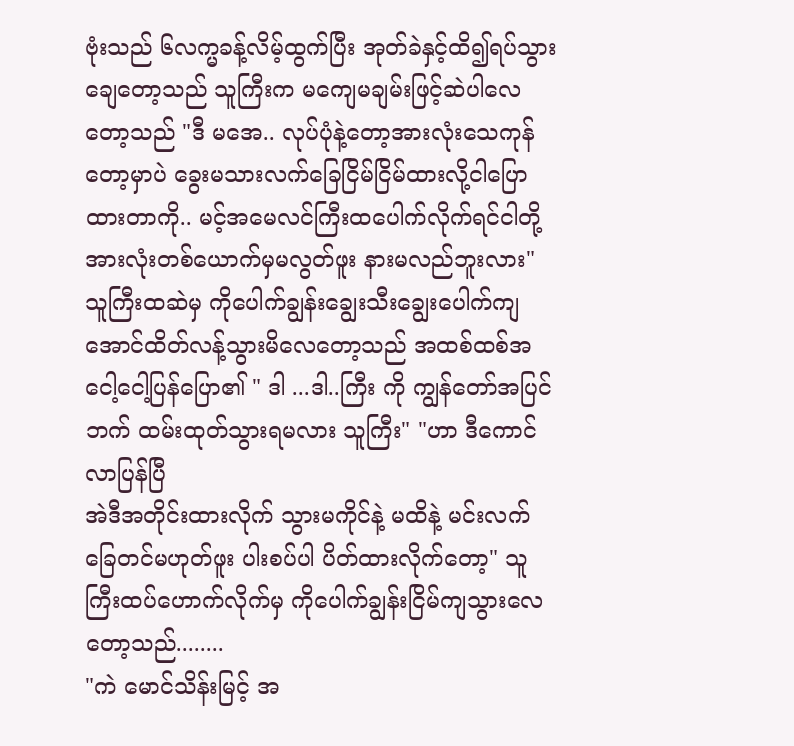ဗုံးသည် ၆လက္မခန့်လိမ့်ထွက်ပြီး အုတ်ခဲနှင့်ထိ၍ရပ်သွားချေတော့သည် သူကြီးက မကျေမချမ်းဖြင့်ဆဲပါလေတော့သည် "ဒီ မအေ.. လုပ်ပုံနဲ့တော့အားလုံးသေကုန်တော့မှာပဲ ခွေးမသားလက်ခြေငြိမ်ငြိမ်ထားလို့ငါပြောထားတာကို.. မင့်အမေလင်ကြီးထပေါက်လိုက်ရင်ငါတို့အားလုံးတစ်ယောက်မှမလွတ်ဖူး နားမလည်ဘူးလား" သူကြီးထဆဲမှ ကိုပေါက်ချွန်းချွေးသီးချွေးပေါက်ကျအောင်ထိတ်လန့်သွားမိလေတော့သည် အထစ်ထစ်အငေါ့ငေါ့ပြန်ပြော၏ " ဒါ ...ဒါ..ကြီး ကို ကျွန်တော်အပြင်ဘက် ထမ်းထုတ်သွားရမလား သူကြီး" "ဟာ ဒီကောင်လာပြန်ပြီ
အဲဒီအတိုင်းထားလိုက် သွားမကိုင်နဲ့ မထိနဲ့ မင်းလက်ခြေတင်မဟုတ်ဖူး ပါးစပ်ပါ ပိတ်ထားလိုက်တော့" သူကြီးထပ်ဟောက်လိုက်မှ ကိုပေါက်ချွန်းငြိမ်ကျသွားလေတော့သည်........
"ကဲ မောင်သိန်းမြင့် အ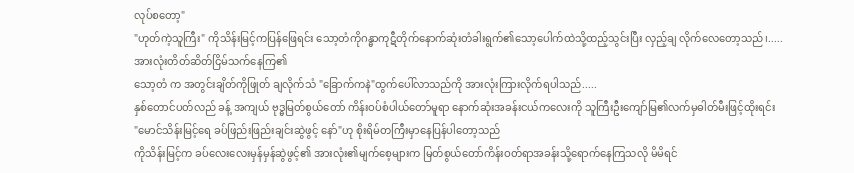လုပ်စတော့"
"ဟုတ်ကဲ့သူကြီး" ကိုသိန်းမြင့်ကပြန်ဖြေရင်း သော့တံကိုဂန္ဓာကုဋီတိုက်နောက်ဆုံးတံခါးရွက်၏သော့ပေါက်ထဲသို့ထည့်သွင်းပြီး လှည့်ချ လိုက်လေတော့သည်၊.....
အားလုံးတိတ်ဆိတ်ငြိမ်သက်နေကြ၏
သော့တံ က အတွင်းချိတ်ကိုဖြုတ် ချလိုက်သံ "ခြောက်ကနဲ"ထွက်ပေါ်လာသည်ကို အားလုံးကြားလိုက်ရပါသည်.....
နှစ်တောင်ပတ်လည် ခန့် အကျယ် ဗုဒ္ဓမြတ်စွယ်တော် ကိန်းဝပ်စံပါယ်တော်မူရာ နောက်ဆုံးအခန်းငယ်ကလေးကို သူကြီးဦးကျော်မြ၏လက်မှဓါတ်မီးဖြင့်ထိုးရင်း
"မောင်သိန်းမြင့်ရေ ခပ်ဖြည်းဖြည်းချင်းဆွဲဖွင့် နော်"ဟု စိုးရိမ်တကြီးမှာနေပြန်ပါတော့သည်
ကိုသိန်းမြင့်က ခပ်လေးလေးမှန်မှန်ဆွဲဖွင့်၏ အားလုံး၏မျက်စေ့များက မြတ်စွယ်တော်ကိန်းဝတ်ရာအခန်းသို့ရောက်နေကြသလို မိမိရင်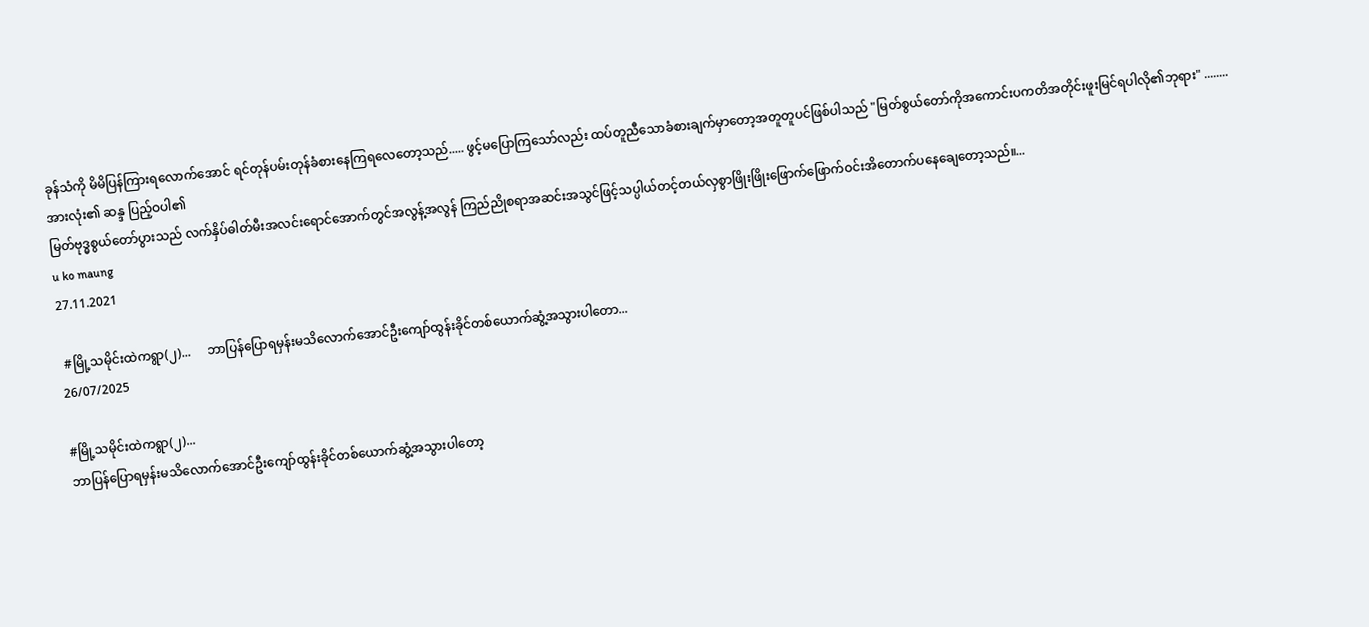ခုန်သံကို မိမိပြန်ကြားရလောက်အောင် ရင်တုန်ပမ်းတုန်ခံစားနေကြရလေတော့သည်..... ဖွင့်မပြောကြသော်လည်း ထပ်တူညီသောခံစားချက်မှာတော့အတူတူပင်ဖြစ်ပါသည် "မြတ်စွယ်တော်ကိုအကောင်းပကတိအတိုင်းဖူးမြင်ရပါလို၏ဘုရား" ........
အားလုံး၏ ဆန္ဒ ပြည့်ဝပါ၏
မြတ်ဗုဒ္ဓစွယ်တော်ပွားသည် လက်နှိပ်ဓါတ်မီးအလင်းရောင်အောက်တွင်အလွန့်အလွန် ကြည်ညိုစရာအဆင်းအသွင်ဖြင့်သပ္ပါယ်တင့်တယ်လှစွာဖြိုးဖြိုးဖြောက်ဖြောက်ဝင်းအိတောက်ပနေချေတော့သည်။...
u ko maung
27.11.2021

 #မြို့သမိုင်းထဲကရွာ(၂)...     ဘာပြန်ပြောရမှန်းမသိလောက်အောင်ဦးကျော်ထွန်းခိုင်တစ်ယောက်ဆွံ့အသွားပါတော...
26/07/2025

#မြို့သမိုင်းထဲကရွာ(၂)...
ဘာပြန်ပြောရမှန်းမသိလောက်အောင်ဦးကျော်ထွန်းခိုင်တစ်ယောက်ဆွံ့အသွားပါတော့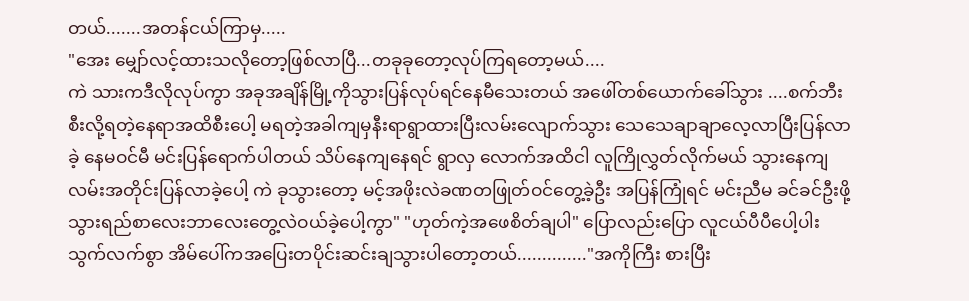တယ်.......အတန်ငယ်ကြာမှ.....
"အေး မျှော်လင့်ထားသလိုတော့ဖြစ်လာပြီ...တခုခုတော့လုပ်ကြရတော့မယ်....
ကဲ သားကဒီလိုလုပ်ကွာ အခုအချိန်မြို့ကိုသွားပြန်လုပ်ရင်နေမီသေးတယ် အဖေါ်တစ်ယောက်ခေါ်သွား ....စက်ဘီးစီးလို့ရတဲ့နေရာအထိစီးပေါ့ မရတဲ့အခါကျမှနီးရာရွာထားပြီးလမ်းလျောက်သွား သေသေချာချာလေ့လာပြီးပြန်လာခဲ့ နေမဝင်မီ မင်းပြန်ရောက်ပါတယ် သိပ်နေကျနေရင် ‌ရွာလှ လောက်အထိငါ လူကြိုလွှတ်လိုက်မယ် သွားနေကျလမ်းအတိုင်းပြန်လာခဲ့ပေါ့ ကဲ ခုသွားတော့ မင့်အဖိုးလဲခဏတဖြုတ်ဝင်တွေ့ခဲ့ဦး အပြန်ကြုံရင် မင်းညီမ ခင်ခင်ဦးဖို့ သွားရည်စာလေးဘာလေးတွေ့လဲဝယ်ခဲ့ပေါ့ကွာ" "ဟုတ်ကဲ့အဖေစိတ်ချပါ" ပြောလည်းပြော လူငယ်ပီပီပေါ့ပါးသွက်လက်စွာ အိမ်ပေါ်ကအပြေးတပိုင်းဆင်းချသွားပါတော့တယ်.............."အကိုကြီး စားပြီး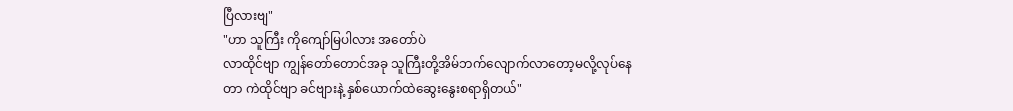ပြီလားဗျ"
"ဟာ သူကြီး ကိုကျော်မြပါလား အတော်ပဲ
လာထိုင်ဗျာ ကျွန်တော်တောင်အခု သူကြီးတို့အိမ်ဘက်လျောက်လာတော့မလို့လုပ်နေတာ ကဲထိုင်ဗျာ ခင်ဗျားနဲ့ နှစ်ယောက်ထဲဆွေးနွေးစရာရှိတယ်"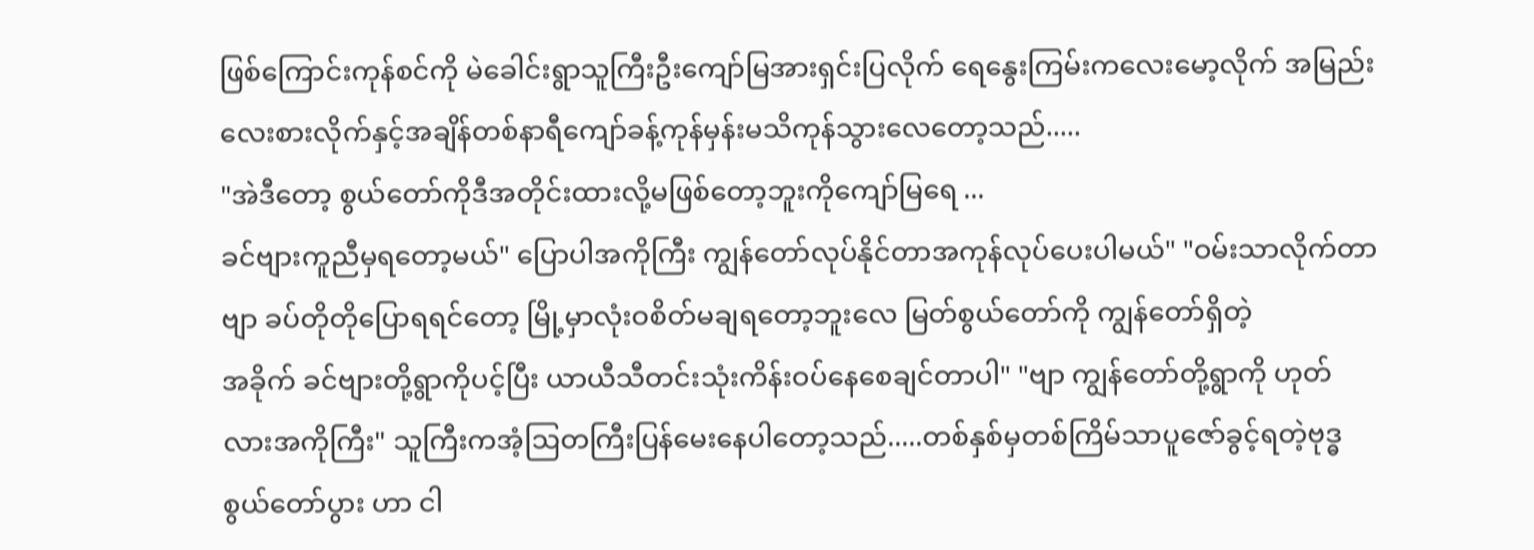ဖြစ်ကြောင်းကုန်စင်ကို မဲခေါင်းရွာသူကြီးဦးကျော်မြအားရှင်းပြလိုက် ရေနွေးကြမ်းကလေးမော့လိုက် အမြည်းလေးစားလိုက်နှင့်အချိန်တစ်နာရီကျော်ခန့်ကုန်မှန်းမသိကုန်သွားလေတော့သည်.....
"အဲဒီတော့ စွယ်တော်ကိုဒီအတိုင်းထားလို့မဖြစ်တော့ဘူးကိုကျော်မြရေ ...
ခင်ဗျားကူညီမှရတော့မယ်" ပြောပါအကိုကြီး ကျွန်တော်လုပ်နိုင်တာအကုန်လုပ်ပေးပါမယ်" "ဝမ်းသာလိုက်တာဗျာ ခပ်တိုတိုပြောရရင်တော့ မြို့မှာလုံးဝစိတ်မချရတော့ဘူးလေ မြတ်စွယ်တော်ကို ကျွန်တော်ရှိတဲ့
အခိုက် ခင်ဗျားတို့ရွာကိုပင့်ပြီး ယာယီသီတင်းသုံးကိန်းဝပ်နေစေချင်တာပါ" "ဗျာ ကျွန်တော်တို့ရွာကို ဟုတ်လားအကိုကြီး" သူကြီးကအံ့ဩတကြီးပြန်မေးနေပါတော့သည်.....တစ်နှစ်မှတစ်ကြိမ်သာပူဇော်ခွင့်ရတဲ့ဗုဒ္ဓစွယ်တော်ပွား ဟာ ငါ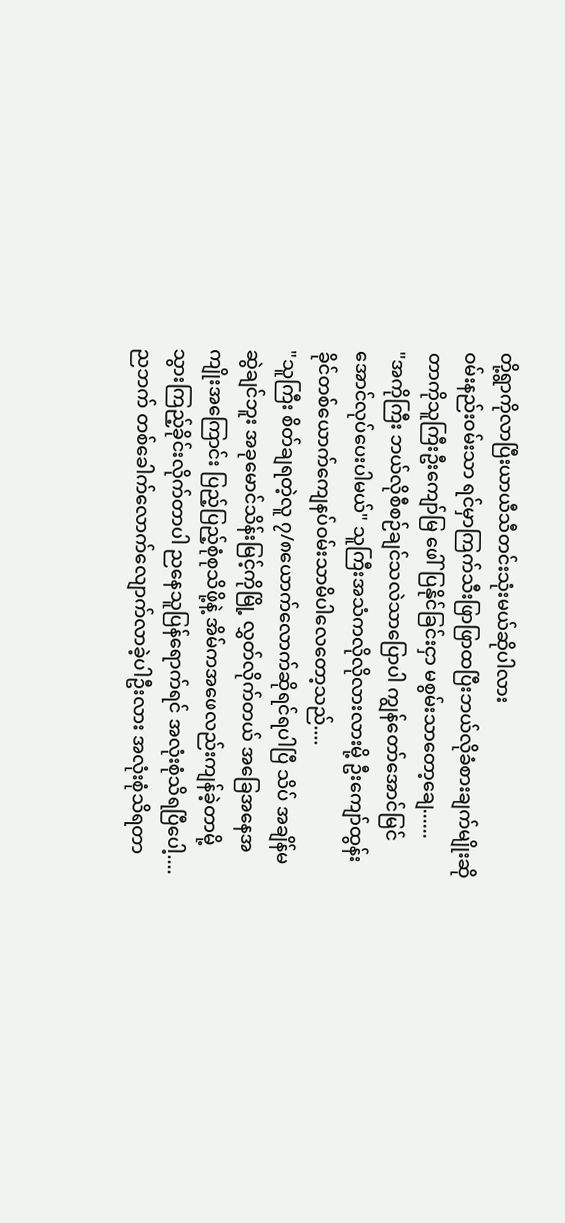တို့ရွာကိုလာပြီးယာယီသီတင်းသုံးမယ်ဆိုပါလား
ဝမ်းနည်းဝမ်းသာ ရင်မှာကြက်သီးဖြာဖြာထပြီးဘယ်လိုခံစားချက်မျိုးဆိုတာကိုသူကြီးဦးကျော်မြ ဖေါ်ပြနိုင်ခြင်းငှာ မစွမ်းသာတော့ချေ......
"အကိုကြီး ဘယ်လိုစီစဉ်ချင်သလဲသာပြောပါ ကျွန်တော်အောင်မြင်အောင်လုပ်ပေးပါမယ်" သူကြီးအသံကလိုလိုလားလားမို့ ဦးကျော်‌ထွန်းခိုင်တစ်ယောက်ကျေနပ်ဝမ်းသာမိပါလေတော့သည်....
"သူကြီး စိတ်ချရတဲ့လူ ၇/၈ယောက်လောက်ဆိုရင်ရပါပြီ သိပ် အချိန်မဆွဲချင်ဘူး အခုမောင်သိန်းမြင့်ကိုမြို့ လွှတ်လိုက်တယ် အခြေအနေအကျိုးအကြောင်း ပြည့်ပြည့်စုံစုသိဖို့နဲ့ အိမ်ကအဖေလည်းကျန်ခဲ့တာမို့ သွားကြည့်ခိုင်းလိုက်တာပါ ညနေသူပြန်ရောက်ရင် အလုံးစုံသိရပြီပေါ့....ညဘက် တစ်ခေါက်လောက်လျောက်လာခဲ့ပါဦးလား အလုံးစုံသိရတာ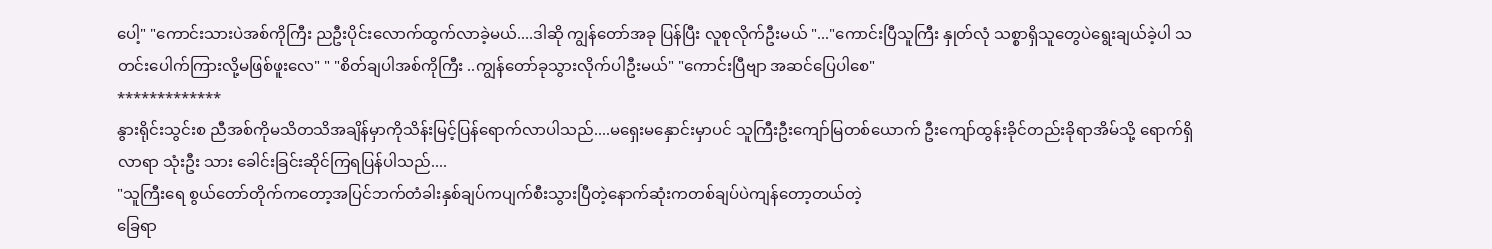ပေါ့" "ကောင်းသားပဲအစ်ကိုကြီး ညဦးပိုင်းလောက်ထွက်လာခဲ့မယ်....ဒါဆို ကျွန်တော်အခု ပြန်ပြီး လူစုလိုက်ဦးမယ် "..."ကောင်းပြီသူကြီး နှုတ်လုံ သစ္စာရှိသူတွေပဲရွေးချယ်ခဲ့ပါ သတင်းပေါက်ကြားလို့မဖြစ်ဖူးလေ" " "စိတ်ချပါအစ်ကိုကြီး ..ကျွန်တော်ခုသွားလိုက်ပါဦးမယ်" "ကောင်းပြီဗျာ အဆင်ပြေပါစေ"
*************
နွားရိုင်းသွင်းစ ညီအစ်ကိုမသိတသိအချိန်မှာကိုသိန်းမြင့်ပြန်ရောက်လာပါသည်....မရှေးမနှောင်းမှာပင် သူကြီးဦးကျော်မြတစ်ယောက် ဦးကျော်ထွန်းခိုင်တည်းခိုရာအိမ်သို့ ရောက်ရှိလာရာ သုံးဦး သား ခေါင်းခြင်းဆိုင်ကြရပြန်ပါသည်....
"သူကြီးရေ စွယ်တော်တိုက်ကတော့အပြင်ဘက်တံခါးနှစ်ချပ်ကပျက်စီးသွားပြီတဲ့နောက်ဆုံးကတစ်ချပ်ပဲကျန်တော့တယ်တဲ့
ခြေရာ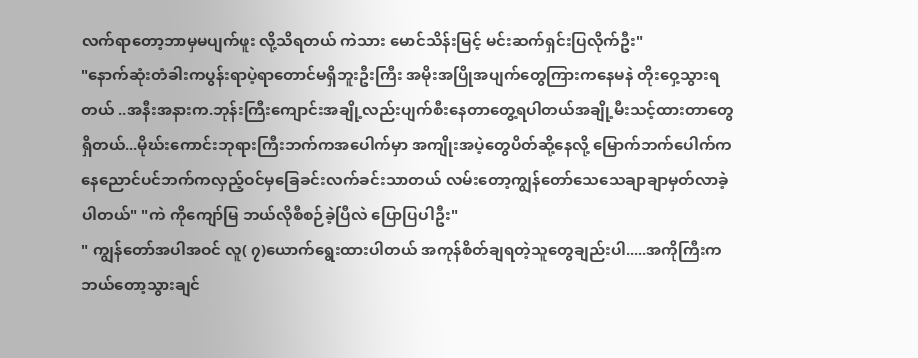လက်ရာတော့ဘာမှမပျက်ဖူး လို့သိရတယ် ကဲသား မောင်သိန်းမြင့် မင်းဆက်ရှင်းပြလိုက်ဦး"
"နောက်ဆုံးတံခါးကပွန်းရာပဲ့ရာတောင်မရှိဘူးဦးကြီး အမိုးအပြိုအပျက်တွေကြားကနေမနဲ တိုးဝှေ့သွားရတယ် ..အနီးအနားက.ဘုန်းကြီးကျောင်းအချို့လည်းပျက်စီးနေတာတွေ့ရပါတယ်အချို့မီးသင့်ထားတာတွေရှိတယ်...မိုဃ်းကောင်းဘုရားကြီးဘက်ကအပေါက်မှာ အကျိုးအပဲ့တွေပိတ်ဆို့နေလို့ မြောက်ဘက်ပေါက်ကနေညောင်ပင်ဘက်ကလှည့်ဝင်မှခြေခင်းလက်ခင်းသာတယ် လမ်းတော့ကျွန်တော်သေသေချာချာမှတ်လာခဲ့ပါတယ်" "ကဲ ကိုကျော်မြ ဘယ်လိုစီစဉ်ခဲ့ပြီလဲ ပြောပြပါဦး"
" ကျွန်တော်အပါအဝင် လူ( ၇)ယောက်ရွေးထားပါတယ် အကုန်စိတ်ချရတဲ့သူတွေချည်းပါ.....အကိုကြီးက ဘယ်တော့သွားချင်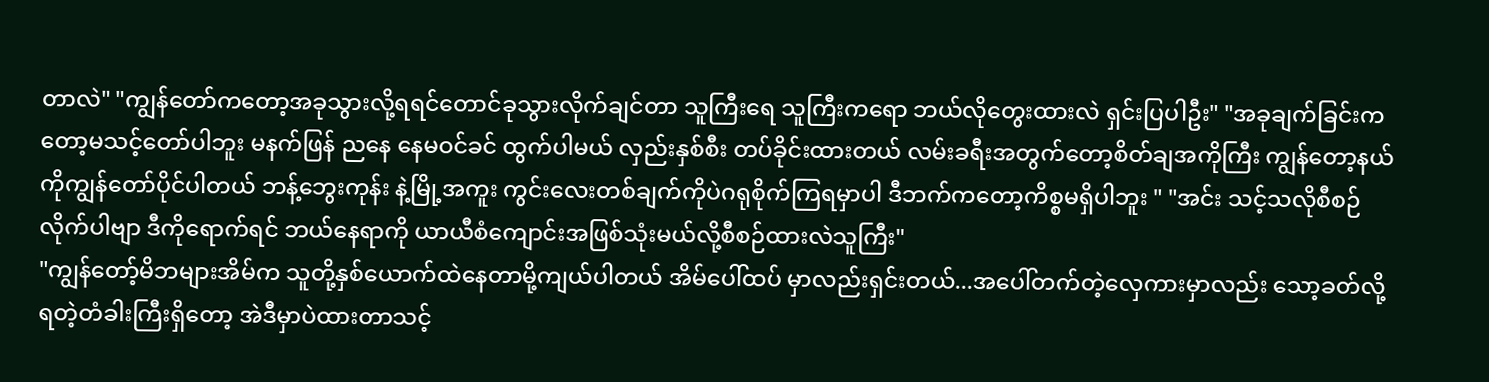တာလဲ" "ကျွန်တော်ကတော့အခုသွားလို့ရရင်တောင်ခုသွားလိုက်ချင်တာ သူကြီးရေ သူကြီးကရော ဘယ်လိုတွေးထားလဲ ရှင်းပြပါဦး" "အခုချက်ခြင်းကတော့မသင့်တော်ပါဘူး မနက်ဖြန် ညနေ နေမဝင်ခင် ထွက်ပါမယ် လှည်းနှစ်စီး တပ်ခိုင်းထားတယ် လမ်းခရီးအတွက်တော့စိတ်ချအကိုကြီး ကျွန်တော့နယ်ကိုကျွန်တော်ပိုင်ပါတယ် ဘန့်ဘွေးကုန်း နဲ့မြို့အကူး ကွင်းလေးတစ်ချက်ကိုပဲဂရုစိုက်ကြရမှာပါ ဒီဘက်ကတော့ကိစ္စမရှိပါဘူး " "အင်း သင့်သလိုစီစဉ်လိုက်ပါဗျာ ဒီကိုရောက်ရင် ဘယ်နေရာကို ယာယီစံကျောင်းအဖြစ်သုံးမယ်လို့စီစဉ်ထားလဲသူကြီး"
"ကျွန်တော့်မိဘများအိမ်က သူတို့နှစ်ယောက်ထဲနေတာမို့ကျယ်ပါတယ် အိမ်ပေါ်ထပ် မှာလည်းရှင်းတယ်...အပေါ်တက်တဲ့လှေကားမှာလည်း သော့ခတ်လို့ရတဲ့တံခါးကြီးရှိတော့ အဲဒီမှာပဲထားတာသင့်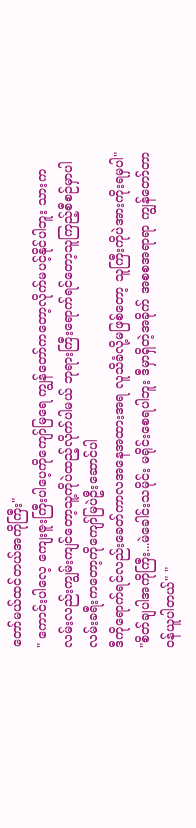တော်မယ်ထင်တယ်အကိုကြီး"
" ကောင်းပါလေ့ ကျေးဇူးကြီးပါပေ့ကိုကျော်မြရေ ကျွန်တော်ကတော့လိုက်မပင့်နိုင်ပါဘူး သားက လမ်းလည်းကျွမ်းကျင်တော့သူ့ကိုပဲထည့်လိုက်ပါမယ် ဘုရားကြီးရောက်ရင်တော့သူကြည့်စီစဉ်မှာပါ လမ်းခရီးကတော့ကိုကျော်မြပဲဦးဆောင်ပါ
ဒီကိုရောက်ရင်လည်းခေတ်ကာလအနေအထားအရ လူသိခံလို့မဖြစ်တော့ သူကြီးကိုပဲအားကိုးရမှပါ"
"စိတ်ချပါအကိုကြီး...မဲခေါင်းသမိုင်း မရိုင်းစေရပါဘူး ဒီမှာရှိတဲ့အခိုက် အစစအရာရာ ကျွန်တော်တာဝန်ယူပါတယ်" "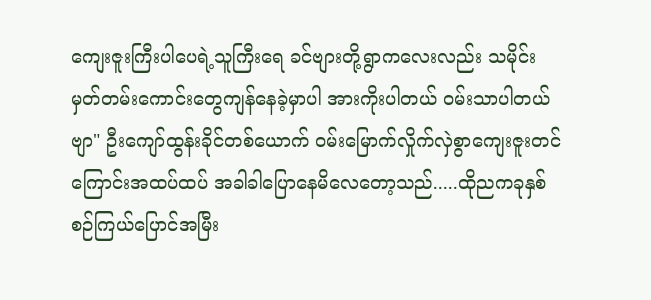ကျေးဇူးကြီးပါပေရဲ့သူကြီးရေ ခင်ဗျားတို့ရွာကလေးလည်း သမိုင်းမှတ်တမ်းကောင်းတွေကျန်နေခဲ့မှာပါ အားကိုးပါတယ် ဝမ်းသာပါတယ်ဗျာ" ဦးကျော်ထွန်းခိုင်တစ်ယောက် ဝမ်းမြောက်လှိုက်လှဲစွာကျေးဇူးတင်ကြောင်းအထပ်ထပ် အခါခါပြောနေမိလေတော့သည်.....ထိုညကခုနှစ်စဉ်ကြယ်ပြောင်အမြီး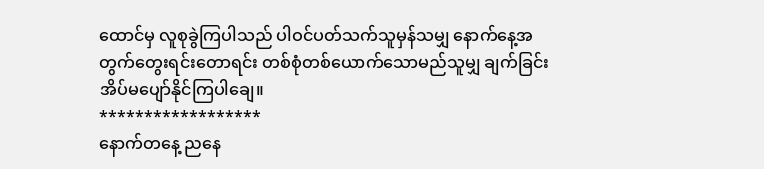ထောင်မှ လူစုခွဲကြပါသည် ပါဝင်ပတ်သက်သူမှန်သမျှ နောက်နေ့အတွက်တွေးရင်းတောရင်း တစ်စုံတစ်ယောက်သောမည်သူမျှ ချက်ခြင်းအိပ်မပျော်နိုင်ကြပါချေ။
******************
နောက်တနေ့ ညနေ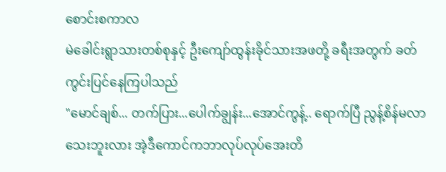စောင်းစကာလ
မဲခေါင်းရွာသားတစ်စုနှင့် ဦးကျော်ထွန်းခိုင်သားအဖတို့ ခရီးအတွက် ခတ်ကွင်းပြင်နေကြပါသည်
"မောင်ချစ်... တက်ပြား...ပေါက်ချွန်း...အောင်ကွန့်.. ရောက်ပြီ ညွန့်စိန်မလာသေးဘူးလား အဲ့ဒီကောင်ကဘာလုပ်လုပ်အေးတိ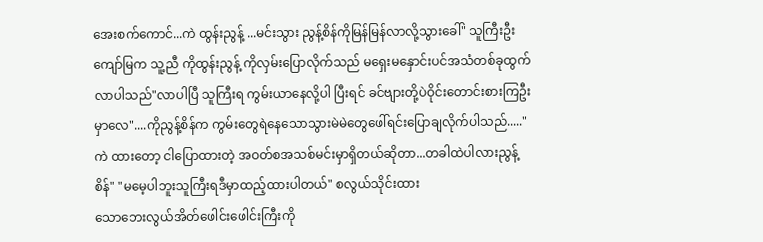အေးစက်ကောင်...ကဲ ထွန်းညွန့် ...မင်းသွား ညွန့်စိန်ကိုမြန်မြန်လာလို့သွားခေါ်" သူကြီးဦးကျော်မြက သူ့ညီ ကိုထွန်းညွန့် ကိုလှမ်းပြောလိုက်သည် မရှေးမနှောင်းပင်အသံတစ်ခုထွက်လာပါသည်"လာပါပြီ သူကြီးရ ကွမ်းယာနေလို့ပါ ပြီးရင် ခင်ဗျားတို့ပဲဝိုင်းတောင်းစားကြဦးမှာလေ"....ကိုညွန့်စိန်က ကွမ်းတွေရဲနေသောသွားမဲမဲတွေဖေါ်ရင်း‌ပြောချလိုက်ပါသည်....."ကဲ ထားတော့ ငါပြောထားတဲ့ အဝတ်စအသစ်မင်းမှာရှိတယ်ဆိုတာ...တခါထဲပါလားညွန့်စိန်" "မမေ့ပါဘူးသူကြီးရဒီမှာထည့်ထားပါတယ်" စလွယ်သိုင်းထား‌
သောဘေးလွယ်အိတ်ဖေါင်းဖေါင်းကြီးကို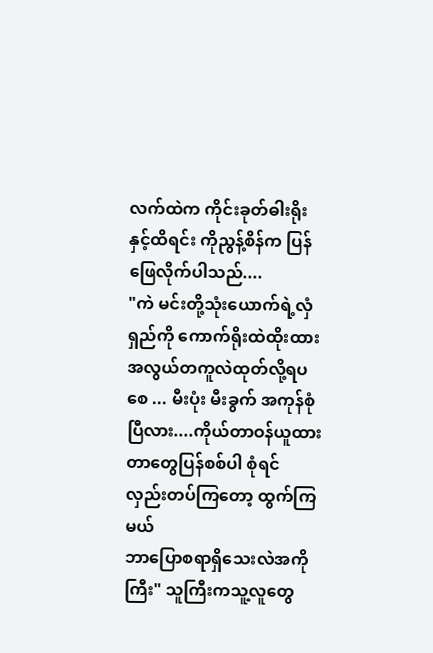လက်ထဲက ကိုင်းခုတ်ဓါးရိုးနှင့်ထိရင်း ကိုညွန့်စိန်က ပြန်ဖြေလိုက်ပါသည်....
"ကဲ မင်းတို့သုံးယောက်ရဲ့လှံရှည်ကို ကောက်ရိုးထဲထိုးထား အလွယ်တကူလဲထုတ်လို့ရပစေ ... မီးပုံး မီးခွက် အကုန်စုံပြီလား....ကိုယ်တာဝန်ယူထားတာတွေပြန်စစ်ပါ စုံရင် လှည်းတပ်ကြတော့ ထွက်ကြမယ်
ဘာပြောစရာရှိသေးလဲအကိုကြီး" သူကြီးကသူ့လူတွေ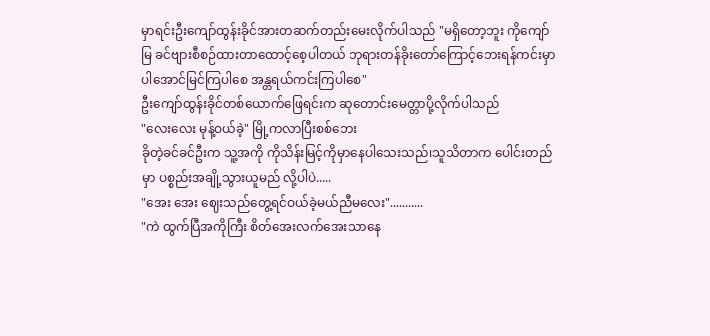မှာရင်းဦးကျော်ထွန်းခိုင်အားတဆက်တည်းမေးလိုက်ပါသည် "မရှိတော့ဘူး ကိုကျော်မြ ခင်ဗျားစီစဉ်ထားတာထောင့်စေ့ပါတယ် ဘုရားတန်ခိုးတော်ကြောင့်ဘေးရန်ကင်းမှာပါအောင်မြင်ကြပါစေ အန္တရယ်ကင်းကြပါစေ"
ဦးကျော်ထွန်းခိုင်တစ်ယောက်ဖြေရင်းက ဆုတောင်းမေတ္တာပို့လိုက်ပါသည်
"လေးလေး မုန့်ဝယ်ခဲ့" မြို့ကလာပြီးစစ်ဘေး
ခိုတဲ့ခင်ခင်ဦးက သူ့အကို ကိုသိန်းမြင့်ကိုမှာနေပါသေးသည်၊သူသိတာက ပေါင်းတည်မှာ ပစ္စည်းအချို့သွားယူမည် လို့ပါပဲ.....
"အေး အေး ဈေးသည်တွေ့ရင်ဝယ်ခဲ့မယ်ညီမလေး"...........
"ကဲ ထွက်ပြီအကိုကြီး စိတ်အေးလက်အေးသာနေ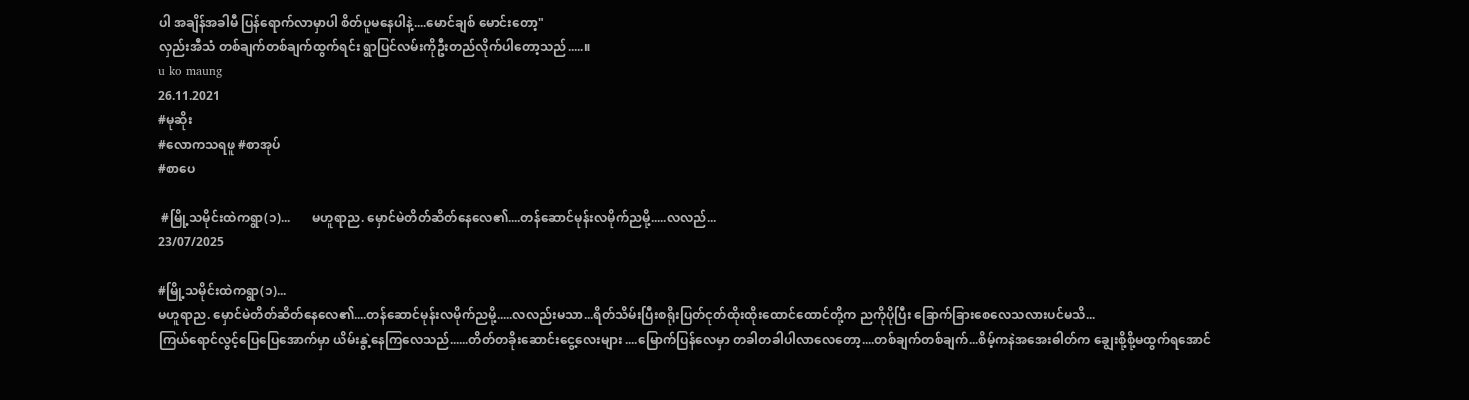ပါ အချိန်အခါမီ ပြန်ရောက်လာမှာပါ စိတ်ပူမနေပါနဲ့....မောင်ချစ် မောင်းတော့"
လှည်းအီသံ တစ်ချက်တစ်ချက်ထွက်ရင်း ရွာပြင်လမ်းကိုဦးတည်လိုက်ပါတော့သည်.....။
u ko maung
26.11.2021
#မုဆိုး
#လောကသရဖူ #စာအုပ်
#စာပေ

 #မြို့သမိုင်းထဲကရွာ(၁)...       မဟူရာည. မှောင်မဲတိတ်ဆိတ်နေလေ၏....တန်ဆောင်မုန်းလမိုက်ညမို့.....လလည်...
23/07/2025

#မြို့သမိုင်းထဲကရွာ(၁)...
မဟူရာည. မှောင်မဲတိတ်ဆိတ်နေလေ၏....တန်ဆောင်မုန်းလမိုက်ညမို့.....လလည်းမသာ...ရိတ်သိမ်းပြီးစရိုးပြတ်ငုတ်ထိုးထိုးထောင်ထောင်တို့က ညကိုပိုပြီး ခြောက်ခြား‌စေလေသလားပင်မသိ...
ကြယ်ရောင်လွင့်ပြေပြေအောက်မှာ ယိမ်းနွဲ့နေကြလေသည်......တိတ်တခိုးဆောင်းငွေ့လေးများ ....မြောက်ပြန်လေမှာ တခါတခါပါလာလေတော့....တစ်ချက်တစ်ချက်...စိမ့်ကနဲအအေးဓါတ်က ချွေးစို့စို့မထွက်ရအောင်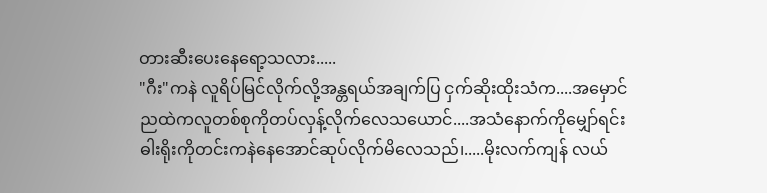တားဆီးပေးနေရော့သလား.....
"ဂီး"ကနဲ လူရိပ်မြင်လိုက်လို့အန္တရယ်အချက်ပြ ငှက်ဆိုးထိုးသံက....အမှောင်ညထဲကလူတစ်စုကိုတပ်လှန့်လိုက်လေသယောင်....အသံနောက်ကိုမျှော်ရင်း ဓါးရိုးကိုတင်းကနဲနေအောင်ဆုပ်လိုက်မိလေသည်၊.....မိုးလက်ကျန် လယ်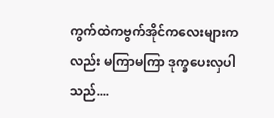ကွက်ထဲကဗွက်အိုင်က‌လေးများကလည်း မကြာမကြာ ဒုက္ခပေးလှပါသည်....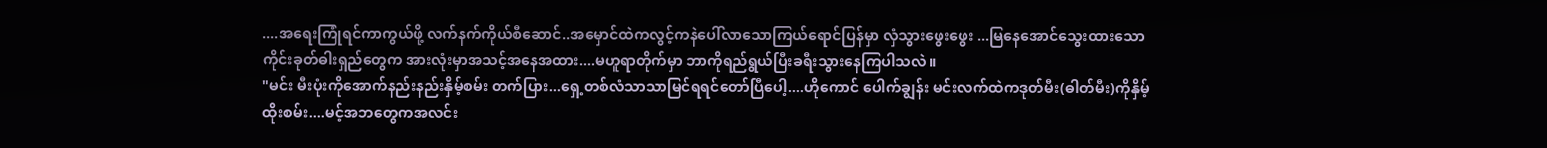....အရေးကြုံရင်ကာကွယ်ဖို့ လက်နက်ကိုယ်စီဆောင်..အမှောင်ထဲကလွင့်ကနဲပေါ်လာသောကြယ်ရောင်ပြန်မှာ လှံသွားဖွေးဖွေး ...မြနေအောင်သွေးထားသောကိုင်းခုတ်ဓါးရှည်တွေက အားလုံးမှာအသင့်အနေအထား....မဟူရာတိုက်မှာ ဘာကိုရည်ရွယ်ပြီးခရီးသွားနေကြပါသလဲ။
"မင်း မီးပုံးကိုအောက်နည်းနည်းနှိမ့်စမ်း တက်ပြား...ရှေ့တစ်လံသာသာမြင်ရရင်တော်ပြီပေါ့....ဟိုကောင် ပေါက်ချွန်း မင်းလက်ထဲကဒုတ်မီး(ဓါတ်မီး)ကိုနှိမ့်ထိုးစမ်း....မင့်အဘတွေကအလင်း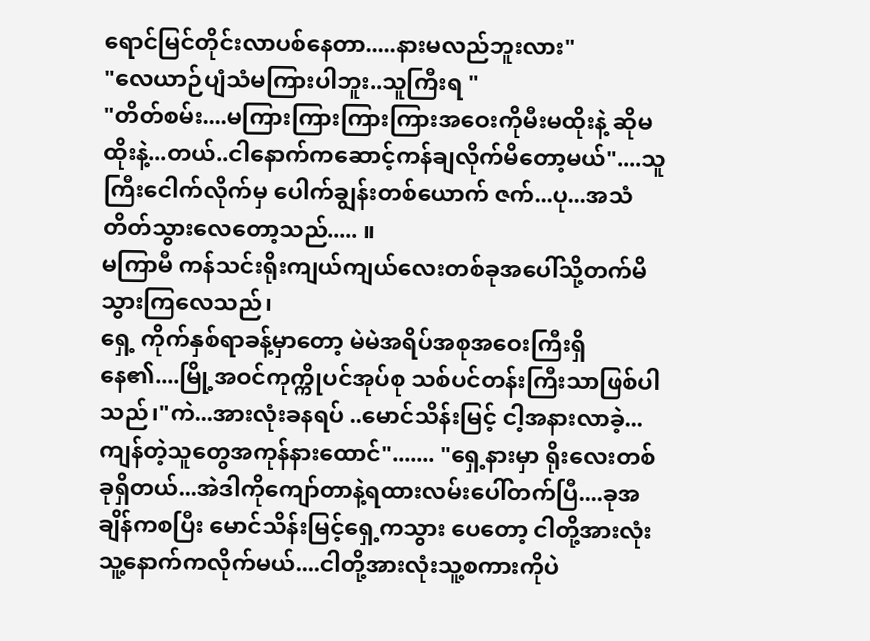ရောင်မြင်တိုင်းလာပစ်နေတာ.....နားမလည်ဘူးလား"
"လေယာဉ်ပျံသံမကြားပါဘူး..သူကြီးရ "
"တိတ်စမ်း....မကြားကြားကြားကြားအဝေးကိုမီးမထိုးနဲ့ ဆိုမထိုးနဲ့...တယ်..ငါနောက်ကဆောင့်ကန်ချလိုက်မိတော့မယ်"....သူကြီးငေါက်လိုက်မှ ပေါက်ချွန်းတစ်ယောက် ဇက်...ပု...အသံတိတ်သွားလေတော့သည်..... ။
မကြာမီ ကန်သင်းရိုးကျယ်ကျယ်လေးတစ်ခုအပေါ်သို့တက်မိသွားကြလေသည်၊
ရှေ့ ကိုက်နှစ်ရာခန့်မှာတော့ မဲမဲအရိပ်အစုအဝေးကြီးရှိနေ၏....မြို့အဝင်ကုက္ကိုပင်အုပ်စု သစ်ပင်တန်းကြီးသာဖြစ်ပါသည်၊"ကဲ...အားလုံးခနရပ် ..မောင်သိန်းမြင့် ငါ့အနားလာခဲ့...ကျန်တဲ့သူတွေအကုန်နားထောင်"....... "ရှေ့နားမှာ ရိုးလေးတစ်ခုရှိတယ်...အဲဒါကိုကျော်တာနဲ့ရထားလမ်းပေါ်တက်ပြီ....ခုအချိန်ကစပြီး မောင်သိန်းမြင့်ရှေ့ကသွား ပေတော့ ငါတို့အားလုံးသူ့နောက်ကလိုက်မယ်....ငါတို့အားလုံးသူ့‌စကားကိုပဲ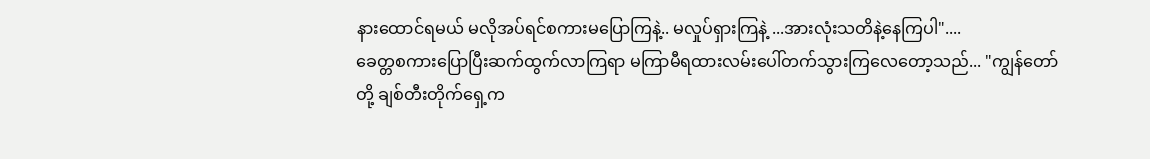နားထောင်ရမယ် မလိုအပ်ရင်စကားမပြောကြနဲ့.. မလှုပ်ရှားကြနဲ့ ...အားလုံးသတိနဲ့နေကြပါ"....
ခေတ္တစကားပြောပြီးဆက်ထွက်လာကြရာ မကြာမီရထားလမ်းပေါ်တက်သွားကြလေတော့သည်... "ကျွန်တော်တို့ ချစ်တီးတိုက်ရှေ့က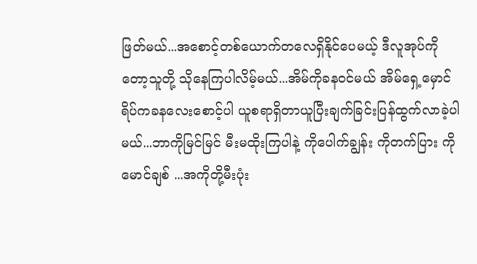ဖြတ်မယ်...အစောင့်တစ်ယောက်တလေရှိနိုင်ပေမယ့် ဒီလူအုပ်ကိုတော့သူတို့ သိုနေကြပါလိမ့်မယ်...အိမ်ကိုခနဝင်မယ် အိမ်ရှေ့မှောင်ရိပ်ကခနလေးစောင့်ပါ ယူစရာရှိတာယူပြီးချက်ခြင်းပြန်ထွက်လာခဲ့ပါမယ်...ဘာကိုမြင်မြင် မီးမထိုးကြပါနဲ့ ကိုပေါက်ချွန်း ကိုတက်ပြား ကိုမောင်ချစ် ...အကိုတို့မီးပုံး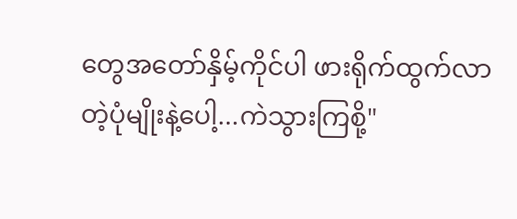တွေအတော်နှိမ့်ကိုင်ပါ ဖားရိုက်ထွက်လာတဲ့ပုံမျိုးနဲ့ပေါ့...ကဲသွားကြစို့"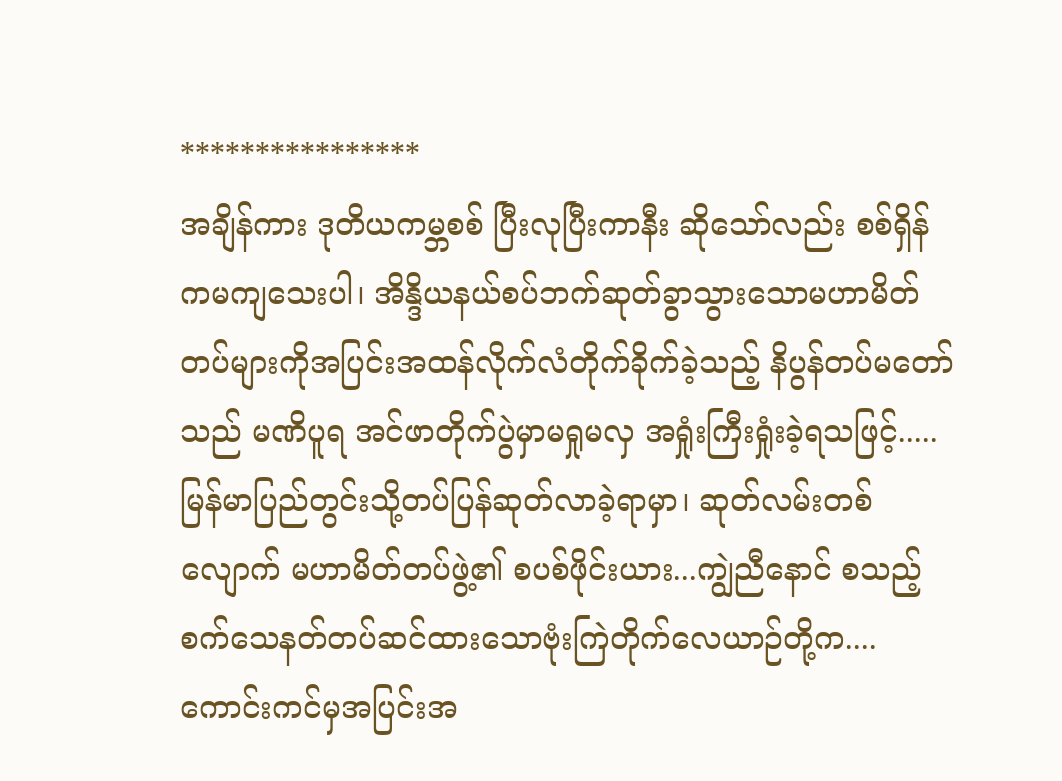****************
အချိန်ကား ဒုတိယကမ္ဘစစ် ပြီးလုပြီးကာနီး ဆိုသော်လည်း စစ်ရှိန်ကမကျသေးပါ၊ အိန္ဒိယနယ်စပ်ဘက်ဆုတ်ခွာသွားသောမဟာမိတ်တပ်များကိုအပြင်းအထန်လိုက်လံတိုက်ခိုက်ခဲ့သည့် နိပွန်တပ်မတော်သည် မဏိပူရ အင်ဖာတိုက်ပွဲမှာမရှုမလှ အရှုံးကြီးရှုံးခဲ့ရသဖြင့်..... မြန်မာပြည်တွင်းသို့တပ်ပြန်ဆုတ်လာခဲ့ရာမှာ၊ ဆုတ်လမ်းတစ်လျောက် မဟာမိတ်တပ်ဖွဲ့၏ စပစ်ဖိုင်းယား...ကျွဲညီနောင် စသည့် စက်သေနတ်တပ်ဆင်ထားသောဗုံးကြဲတိုက်လေယာဉ်တို့က....ကောင်းကင်မှအပြင်းအ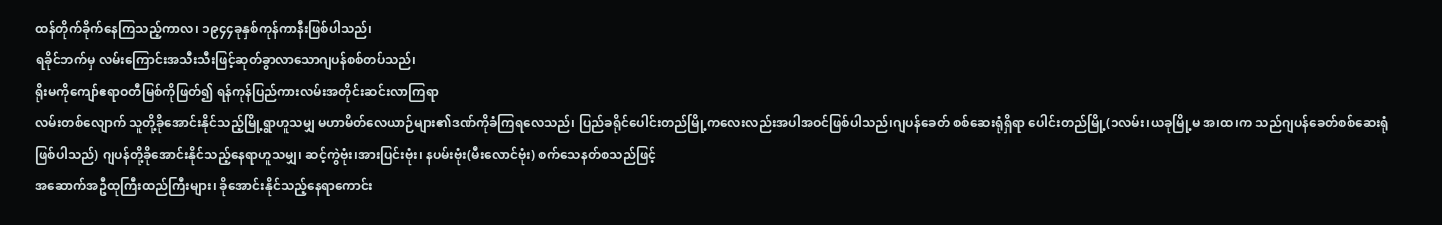ထန်တိုက်ခိုက်နေကြသည့်ကာလ၊ ၁၉၄၄ခုနှစ်ကုန်ကာနီးဖြစ်ပါသည်၊
ရခိုင်ဘက်မှ လမ်းကြောင်းအသီးသီးဖြင့်ဆုတ်ခွာလာသောဂျပန်စစ်တပ်သည်၊
ရိုးမကိုကျော်ဧရာဝတီမြစ်ကိုဖြတ်၍ ရန်ကုန်ပြည်ကားလမ်းအတိုင်းဆင်းလာကြရာ
လမ်းတစ်လျောက် သူတို့ခိုအောင်းနိုင်သည့်မြို့ရွာဟူသမျှ မဟာမိတ်လေယာဉ်များ၏ဒဏ်ကိုခံကြရလေသည်၊ ပြည်ခရိုင်ပေါင်းတည်မြို့ကလေးလည်းအပါအဝင်ဖြစ်ပါသည်၊ဂျပန်ခေတ် စစ်ဆေးရုံရှိရာ ပေါင်းတည်မြို့(၁လမ်း၊ယခုမြို့မ အ၊ထ၊က သည်ဂျပန်ခေတ်စစ်ဆေးရုံဖြစ်ပါသည်) ဂျပန်တို့ခိုအောင်းနိုင်သည့်နေရာဟူသမျှ၊ ဆင့်ကွဲဗုံး၊အားပြင်းဗုံး၊ နပမ်းဗုံး(မီးလောင်ဗုံး) စက်သေနတ်စသည်ဖြင့်
အဆောက်အဦထုကြီးထည်ကြီးများ၊ ခိုအောင်းနိုင်သည့်နေရာကောင်း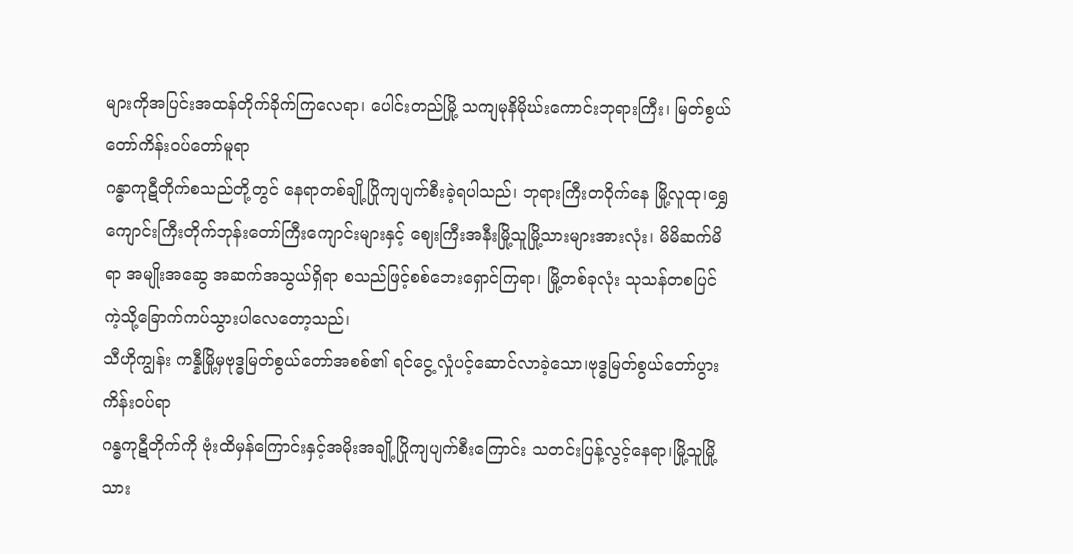များကိုအပြင်းအထန်တိုက်ခိုက်ကြလေရာ၊ ပေါင်းတည်မြို့ သကျမုနိမိုဃ်းကောင်းဘုရားကြီး၊ မြတ်စွယ်တော်ကိန်းဝပ်‌တော်မူရာ
ဂန္ဓာကုဋီတိုက်စသည်တို့တွင် နေရာတစ်ချို့ပြိုကျပျက်စီးခဲ့ရပါသည်၊ ဘုရားကြီးတဝိုက်နေ မြို့လူထု၊ရွှေကျောင်းကြီးတိုက်ဘုန်းတော်ကြီးကျောင်းများနှင့် ဈေးကြီးအနီးမြို့သူမြို့သားများအားလုံး၊ မိမိဆက်မိရာ အမျိုးအဆွေ အဆက်အသွယ်ရှိရာ စသည်ဖြင့်စစ်ဘေးရှောင်ကြရာ၊ မြို့တစ်ခုလုံး သုသန်တစပြင်ကဲ့သို့ခြောက်ကပ်သွားပါလေတော့သည်၊
သီဟိုကျွန်း ကန္နီမြို့မှဗုဒ္ဓမြတ်စွယ်တော်အစစ်၏ ရင်ငွေ့လှုံပင့်ဆောင်လာခဲ့သော၊ဗုဒ္ဓမြတ်စွယ်တော်ပွားကိန်းဝပ်ရာ
ဂန္ဓကုဋီတိုက်ကို ဗုံးထိမှန်ကြောင်းနှင့်အမိုးအချို့ပြိုကျပျက်စီးကြောင်း သတင်းပြန့်လွင့်နေရာ၊မြို့သူမြို့သား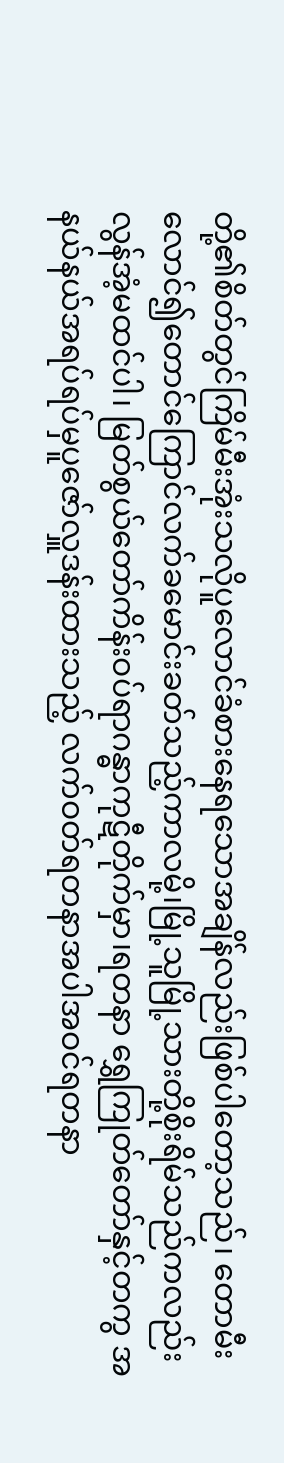တို့၏စိတ်တွင်ကြိမ်မီးအုံးသလိုပူလောင်ခံစားနေရသောအချိန်လည်းဖြစ်ပါတော့သည်၊ တောမီးလောင်၍တောင်ကြောင်လက်ခမောင်းခတ်သည့်ကာလမို့၊မြို့သူမြို့သားတို့စိုးရိမ်သည်ကလည်းလွန်အံ့မထင်ပါ၊ မြတ်စွယ်တော်ကိန်းဝပ်ရာဂန္ဓာကုဋီတိုက်မှာ၊ရတနာ ရွှေကြုတ်တော်နှင့်တကွ အနယ်နယ်အရပ်ရပ်မှပူဇော်လှူဒန်းထားသည့် လက်ဝတ်ရတနာအပါအဝင်ရတနာ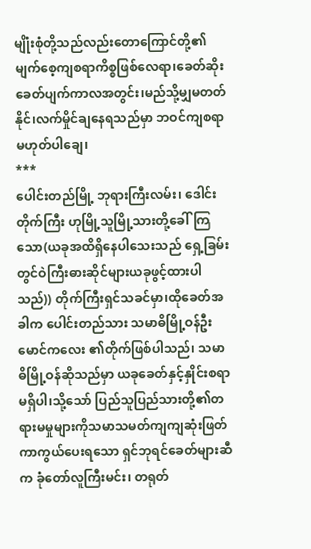မျိုံးစုံတို့သည်လည်းတောကြောင်တို့၏မျက်စေ့ကျစရာကိစ္စဖြစ်လေရာ၊ခေတ်ဆိုးခေတ်ပျက်ကာလအတွင်း၊မည်သို့မျှမတတ်နိုင်၊လက်မှိုင်ချနေရသည်မှာ ဘဝင်ကျစရာမဟုတ်ပါချေ၊
***
ပေါင်းတည်မြို့ ဘုရားကြီးလမ်း၊ ဒေါင်းတိုက်ကြီး ဟုမြို့သူမြို့သားတို့ခေါ်ကြသော(ယခုအထိရှိနေပါသေးသည် ရှေ့ခြမ်းတွင်ဝဲကြီးဓားဆိုင်များယခုဖွင့်ထားပါသည်)) တိုက်ကြီးရှင်သခင်မှာ၊ထိုခေတ်အခါက ပေါင်းတည်သား သမာဓိမြို့ဝန်ဦးမောင်ကလေး ၏တိုက်ဖြစ်ပါသည်၊ သမာဓိမြို့ဝန်ဆိုသည်မှာ ယခုခေတ်နှင့်နှိုင်းစရာမရှိပါ၊သို့သော် ပြည်သူပြည်သားတို့၏တရားမမှုများကိုသမာသမတ်ကျကျဆုံးဖြတ်ကာကွယ်ပေးရသော ရှင်ဘုရင်ခေတ်များဆီက ခုံတော်လူကြီးမင်း၊ တရုတ်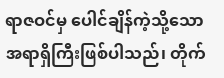ရာဇဝင်မှ ပေါင်ချိန်ကဲ့သို့သောအရာရှိကြီးဖြစ်ပါသည်၊ တိုက်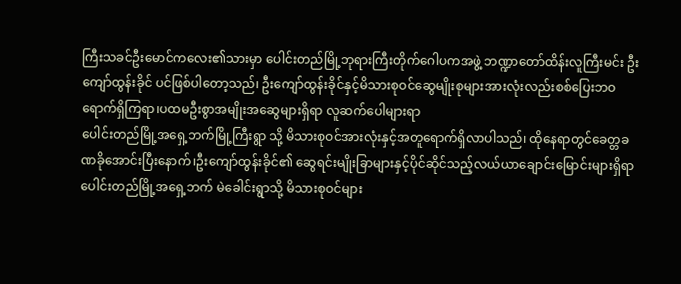ကြီးသခင်ဦးမောင်ကလေး၏သားမှာ ပေါင်းတည်မြို့ဘုရားကြီးတိုက်ဂေါပကအဖွဲ့ ဘဏ္ဍာတော်ထိန်းလူကြီးမင်း ဦးကျော်ထွန်းခိုင် ပင်ဖြစ်ပါတော့သည်၊ ဦးကျော်ထွန်းခိုင်နှင့်မိသားစုဝင်ဆွေမျိုးစုများအားလုံးလည်းစစ်ပြေးဘဝရောက်ရှိကြရာ၊ပထမဦးစွာအမျိုးအဆွေများရှိရာ‌ လူဆက်ပေါများရာ
ပေါင်းတည်မြို့အရှေ့ဘက်မြို့ကြီးရွာ သို့ မိသားစုဝင်အားလုံးနှင့်အတူရောက်ရှိလာပါသည်၊ ထိုနေရာတွင်ခေတ္တခဏခိုအောင်းပြီးနောက်၊ဦးကျော်ထွန်းခိုင်၏ ဆွေရင်းမျိုးခြာများနှင့်ပိုင်ဆိုင်‌သည့်လယ်ယာချောင်းမြောင်းများရှိရာ ပေါင်းတည်မြို့အရှေ့ဘက် မဲခေါင်းရွာသို့ မိသားစုဝင်များ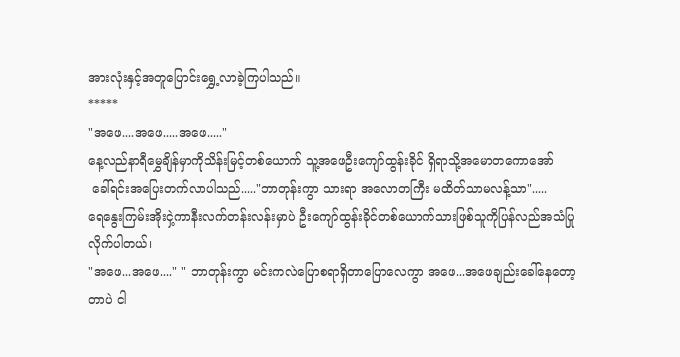အားလုံးနှင့်အတူပြောင်းရွှေ့လာခဲ့ကြပါသည်။
*****
"အဖေ....အဖေ.....အဖေ....."
နေ့လည်နာရီမွှေချိန်မှာကိုသိန်းမြင့်တစ်ယောက် သူ့အဖေဦးကျော်ထွန်းခိုင် ရှိရာသို့အမောတကောအော်
 ခေါ်ရင်းအပြေးတက်လာပါသည်....."ဘာတုန်းကွာ သားရာ အလောတကြီး မထိတ်သာမလန့်သာ".....
ရေနွေးကြမ်းအိုးငှဲ့ကာနီးလက်တန်းလန်းမှာပဲ ဦးကျော်ထွန်းခိုင်တစ်ယောက်သားဖြစ်သူကိုပြန်လည်အသံပြုလိုက်ပါတယ်၊
"အဖေ...အဖေ...." " ဘာတုန်းကွာ မင်းကလဲပြောစရာရှိတာပြောလေကွာ အဖေ...အဖေချည်းခေါ်နေတော့တာပဲ ငါ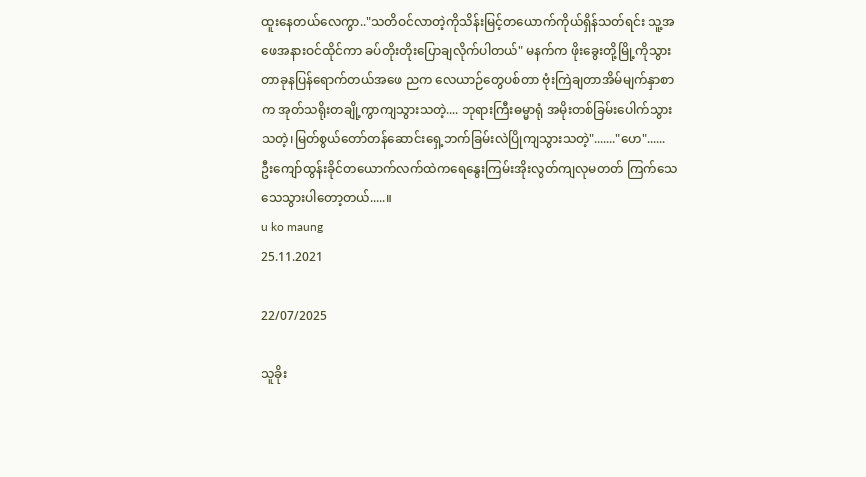ထူးနေတယ်လေကွာ.."သတိဝင်လာတဲ့ကိုသိန်းမြင့်တယောက်ကိုယ်ရှိန်သတ်ရင်း သူ့အဖေအနားဝင်ထိုင်ကာ ခပ်တိုးတိုးပြောချလိုက်ပါတယ်" မနက်က ဖိုးခွေးတို့မြို့ကိုသွားတာခုနပြန်ရောက်တယ်အဖေ ညက လေယာဉ်တွေပစ်တာ ဗုံးကြဲချတာအိမ်မျက်နှာစာက အုတ်သရိုးတချို့ကွာကျသွားသတဲ့.... ဘုရားကြီးဓမ္မာရုံ အမိုးတစ်ခြမ်းပေါက်သွားသတဲ့၊မြတ်စွယ်တော်တန်ဆောင်းရှေ့ဘက်ခြမ်းလဲပြိုကျသွားသတဲ့"......."ဟေ"......
ဦးကျော်ထွန်းခိုင်တယောက်လက်ထဲကရေနွေးကြမ်းအိုးလွတ်ကျလုမတတ် ကြက်သေသေသွားပါတော့တယ်.....။
u ko maung
25.11.2021

22/07/2025

သူခိုး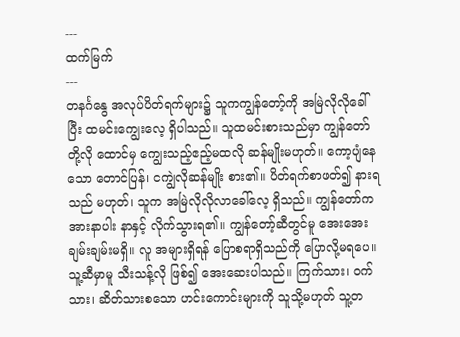---
ထက်မြက်
---
တနင်္ဂနွေ အလုပ်ပိတ်ရက်များ၌ သူကကျွန်တော့်ကို အမြဲလိုလိုခေါ်ပြီး ထမင်းကျွေးလေ့ ရှိပါသည်။ သူထမင်းစားသည်မှာ ကျွန်တော်တို့လို ထောင်မှ ကျွေးသည့်ဧည့်မထလို ဆန်မျိုးမဟုတ်။ ကော့ပျံနေသော တောင်ပြန်၊ ငကျွဲလိုဆန်မျိုး စား၏။ ပိတ်ရက်စာဖတ်၍ နားရသည် မဟုတ်၊ သူက အမြဲလိုလိုလာခေါ်လေ့ ရှိသည်။ ကျွန်တော်က အားနာပါး နာနှင့် လိုက်သွားရ၏။ ကျွန်တော့်ဆီတွင်မူ အေးအေးချမ်းချမ်းမရှိ။ လူ အများရှိရန် ပြောစရာရှိသည်ကို ပြောလို့မရပေ။ သူ့ဆီမှာမူ သီးသန့်လို ဖြစ်၍ အေးဆေးပါသည်။ ကြက်သား၊ ဝက်သား၊ ဆိတ်သားစသော ဟင်းကောင်းများကို သူသို့မဟုတ် သူ့တ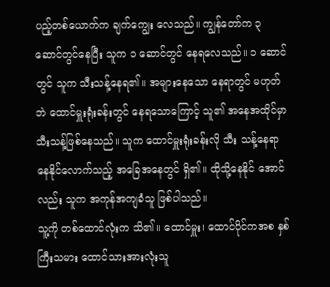ပည့်တစ်ယောက်က ချက်ကျွေး လေသည်။ ကျွန်တော်က ၃ ဆောင်တွင်နေပြီး သူက ၁ ဆောင်တွင် နေရလေသည်။ ၁ ဆောင်တွင် သူက သီးသန့်နေရ၏။ အများနေသော နေရာတွင် မဟုတ်ဘဲ ထောင်မှူးရုံးခန်းတွင် နေရသောကြောင့် သူ၏ အနေအထိုင်မှာ သီးသန့်ဖြစ်နေသည်။ သူက ထောင်မှူးရုံးခန်းလို သီး သန့်နေရာနေနိုင်လောက်သည့် အခြေအနေတွင် ရှိ၏။ ထိုသို့နေနိုင် အောင်လည်း သူက အကုန်အကျခံသူ ဖြစ်ပါသည်။
သူ့ကို တစ်ထောင်လုံးက သိ၏။ ထောင်မှူး၊ ထောင်ပိုင်ကအစ နှစ်ကြီးသမား ထောင်သားအားလုံးသူ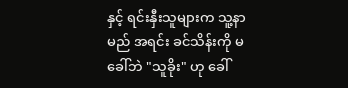နှင့် ရင်းနှီးသူများက သူ့နာမည် အရင်း ခင်သိန်းကို မခေါ်ဘဲ "သူခိုး" ဟု ခေါ်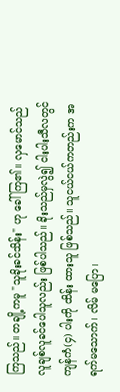ကြသည်။ တချို့ကမူ "သူခိုးခင်သိန်း" ဟု ခေါ်ကြ၏။ လှမောင်သည် လူချစ်လူခင်ပေါသူလည်း ဖြစ်ပါသည်။ ခိုးသည်မှလွဲ၍ ငါးပါးသီလတွင် ကျန်ကံ(၄) ပါးကို ထိန်း ထားသူ ဖြစ်သည်။ သူငယ်ငယ်ကတည်းက အရက်မသောက်၊ လိမ် မပြော၊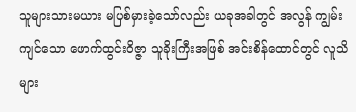သူများသားမယား မပြစ်မှားခဲ့သော်လည်း ယခုအခါတွင် အလွန် ကျွမ်းကျင်သော ဖောက်ထွင်းဝိဇ္ဇာ သူခိုးကြီးအဖြစ် အင်းစိန်ထောင်တွင် လူသိများ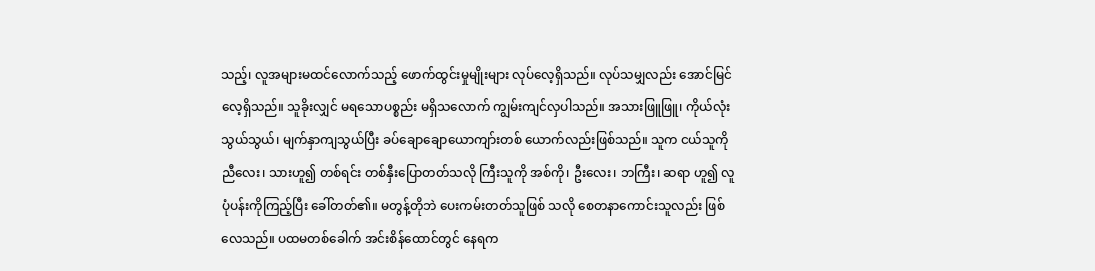သည့်၊ လူအများမထင်လောက်သည့် ဖောက်ထွင်းမှုမျိုးများ လုပ်လေ့ရှိသည်။ လုပ်သမျှလည်း အောင်မြင်လေ့ရှိသည်။ သူခိုးလျှင် မရသောပစ္စည်း မရှိသလောက် ကျွမ်းကျင်လှပါသည်။ အသားဖြူဖြူ၊ ကိုယ်လုံးသွယ်သွယ်၊ မျက်နှာကျသွယ်ပြီး ခပ်ချောချောယောကျာ်းတစ် ယောက်လည်းဖြစ်သည်။ သူက ငယ်သူကို ညီလေး၊ သားဟူ၍ တစ်ရင်း တစ်နှီးပြောတတ်သလို ကြီးသူကို အစ်ကို၊ ဦးလေး၊ ဘကြီး၊ ဆရာ ဟူ၍ လူပုံပန်းကိုကြည့်ပြီး ခေါ်တတ်၏။ မတွန့်တိုဘဲ ပေးကမ်းတတ်သူဖြစ် သလို စေတနာကောင်းသူလည်း ဖြစ်လေသည်။ ပထမတစ်ခေါက် အင်းစိန်ထောင်တွင် နေရက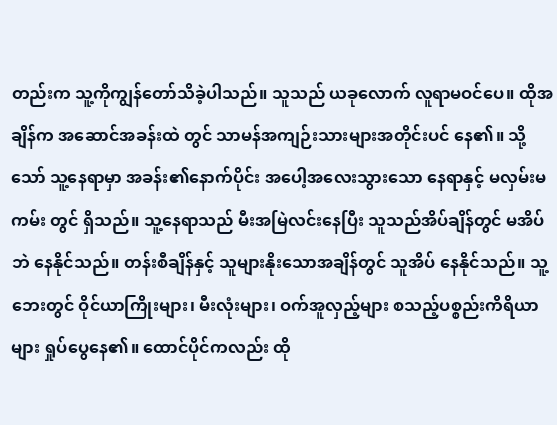တည်းက သူ့ကိုကျွန်တော်သိခဲ့ပါသည်။ သူသည် ယခုလောက် လူရာမဝင်ပေ။ ထိုအချိန်က အဆောင်အခန်းထဲ တွင် သာမန်အကျဉ်းသားများအတိုင်းပင် နေ၏။ သို့သော် သူ့နေရာမှာ အခန်း၏နောက်ပိုင်း အပေါ့အလေးသွားသော နေရာနှင့် မလှမ်းမကမ်း တွင် ရှိသည်။ သူ့နေရာသည် မီးအမြဲလင်းနေပြီး သူသည်အိပ်ချိန်တွင် မအိပ်ဘဲ နေနိုင်သည်။ တန်းစီချိန်နှင့် သူများနိုးသောအချိန်တွင် သူအိပ် နေနိုင်သည်။ သူ့ဘေးတွင် ဝိုင်ယာကြိုးများ၊ မီးလုံးများ၊ ဝက်အူလှည့်များ စသည့်ပစ္စည်းကိရိယာများ ရှုပ်ပွေနေ၏။ ထောင်ပိုင်ကလည်း ထို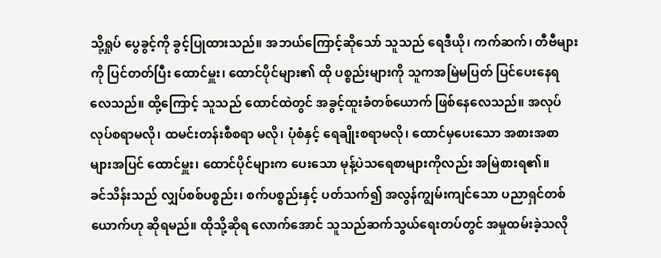သို့ရှုပ် ပွေခွင့်ကို ခွင့်ပြုထားသည်။ အဘယ်ကြောင့်ဆိုသော် သူသည် ရေဒီယို၊ ကက်ဆက်၊ တီဗီများကို ပြင်တတ်ပြီး ထောင်မှူး၊ ထောင်ပိုင်များ၏ ထို ပစ္စည်းများကို သူကအမြဲမပြတ် ပြင်ပေးနေရလေသည်။ ထို့ကြောင့် သူသည် ထောင်ထဲတွင် အခွင့်ထူးခံတစ်ယောက် ဖြစ်နေလေသည်။ အလုပ်လုပ်စရာမလို၊ ထမင်းတန်းစီစရာ မလို၊ ပုံစံနှင့် ရေချိုးစရာမလို၊ ထောင်မှပေးသော အစားအစာများအပြင် ထောင်မှူး၊ ထောင်ပိုင်များက ပေးသော မုန့်ပဲသရေစာများကိုလည်း အမြဲစားရ၏။
ခင်သိန်းသည် လျှပ်စစ်ပစ္စည်း၊ စက်ပစ္စည်းနှင့် ပတ်သက်၍ အလွန်ကျွမ်းကျင်သော ပညာရှင်တစ်ယောက်ဟု ဆိုရမည်။ ထိုသို့ဆိုရ လောက်အောင် သူသည်ဆက်သွယ်ရေးတပ်တွင် အမှုထမ်းခဲ့သလို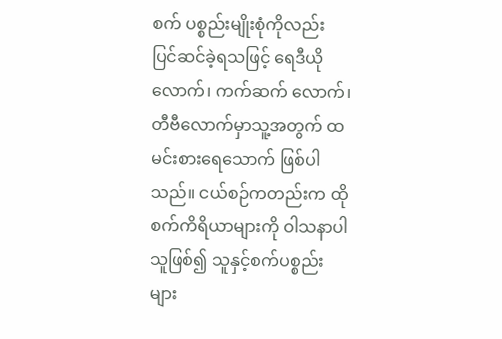စက် ပစ္စည်းမျိုးစုံကိုလည်း ပြင်ဆင်ခဲ့ရသဖြင့် ရေဒီယိုလောက်၊ ကက်ဆက် လောက်၊ တီဗီလောက်မှာသူ့အတွက် ထမင်းစားရေသောက် ဖြစ်ပါ သည်။ ငယ်စဉ်ကတည်းက ထိုစက်ကိရိယာများကို ဝါသနာပါသူဖြစ်၍ သူနှင့်စက်ပစ္စည်းများ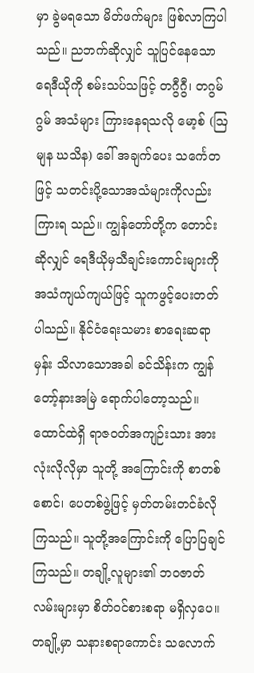မှာ ခွဲမရသော မိတ်ဖက်များ ဖြစ်လာကြပါသည်။ ညဘက်ဆိုလျှင် သူပြင်နေသော ရေဒီယိုကို စမ်းသပ်သဖြင့် တဂွီဂွီ၊ တဂွမ်ဂွမ် အသံများ ကြားနေရသလို မော့စ် (ဩမျန ဃသိန) ခေါ် အချက်ပေး သင်္ကေတဖြင့် သတင်းပို့သောအသံများကိုလည်း ကြားရ သည်။ ကျွန်တော်တို့က တောင်းဆိုလျှင် ရေဒီယိုမှသီချင်းကောင်းများကို အသံကျယ်ကျယ်ဖြင့် သူကဖွင့်ပေးတတ်ပါသည်။ နိုင်ငံရေးသမား စာရေးဆရာမှန်း သိလာသောအခါ ခင်သိန်းက ကျွန်တော့်နားအမြဲ ရောက်ပါတော့သည်။
ထောင်ထဲရှိ ရာဇဝတ်အကျဉ်းသား အားလုံးလိုလိုမှာ သူတို့ အကြောင်းကို စာတစ်စောင်၊ ပေတစ်ဖွဲ့ဖြင့် မှတ်တမ်းတင်ခံလိုကြသည်။ သူတို့အကြောင်းကို ပြောပြချင်ကြသည်။ တချို့လူများ၏ ဘဝဇာတ် လမ်းများမှာ စိတ်ဝင်စားစရာ မရှိလှပေ။ တချို့မှာ သနားစရာကောင်း သလောက်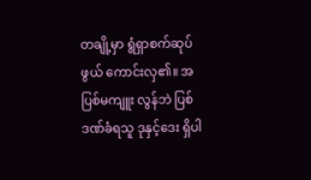တချို့မှာ ရွံရှာစက်ဆုပ်ဖွယ် ကောင်းလှ၏။ အပြစ်မကျူး လွန်ဘဲ ပြစ်ဒဏ်ခံရသူ ဒုနှင့်ဒေး ရှိပါ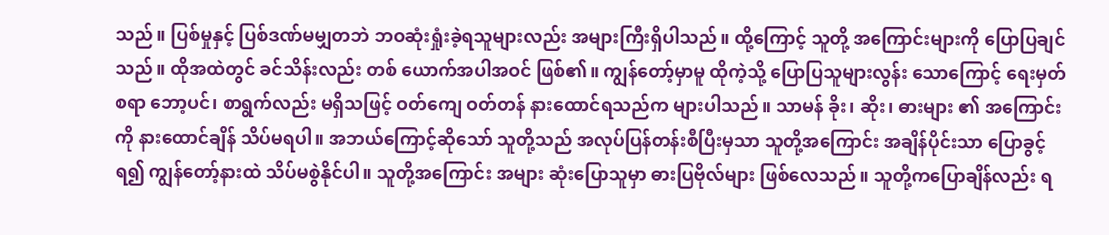သည်။ ပြစ်မှုနှင့် ပြစ်ဒဏ်မမျှတဘဲ ဘဝဆုံးရှုံးခဲ့ရသူများလည်း အများကြီးရှိပါသည်။ ထို့ကြောင့် သူတို့ အကြောင်းများကို ပြောပြချင်သည်။ ထိုအထဲတွင် ခင်သိန်းလည်း တစ် ယောက်အပါအဝင် ဖြစ်၏။ ကျွန်တော့်မှာမူ ထိုကဲ့သို့ ပြောပြသူများလွန်း သောကြောင့် ရေးမှတ်စရာ ဘော့ပင်၊ စာရွက်လည်း မရှိသဖြင့် ဝတ်ကျေ ဝတ်တန် နားထောင်ရသည်က များပါသည်။ သာမန် ခိုး၊ ဆိုး၊ ဓားများ ၏ အကြောင်းကို နားထောင်ချိန် သိပ်မရပါ။ အဘယ်ကြောင့်ဆိုသော် သူတို့သည် အလုပ်ပြန်တန်းစီပြီးမှသာ သူတို့အကြောင်း အချိန်ပိုင်းသာ ပြောခွင့်ရ၍ ကျွန်တော့်နားထဲ သိပ်မစွဲနိုင်ပါ။ သူတို့အကြောင်း အများ ဆုံးပြောသူမှာ ဓားပြဗိုလ်များ ဖြစ်လေသည်။ သူတို့ကပြောချိန်လည်း ရ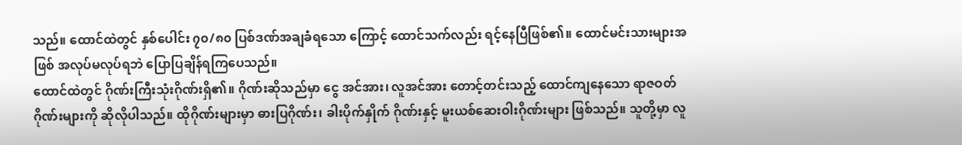သည်။ ထောင်ထဲတွင် နှစ်ပေါင်း ၇၀/၈၀ ပြစ်ဒဏ်အချခံရသော ကြောင့် ထောင်သက်လည်း ရင့်နေပြီဖြစ်၏။ ထောင်မင်းသားများအဖြစ် အလုပ်မလုပ်ရဘဲ ပြောပြချိန်ရကြပေသည်။
ထောင်ထဲတွင် ဂိုဏ်းကြီးသုံးဂိုဏ်းရှိ၏။ ဂိုဏ်းဆိုသည်မှာ ငွေ အင်အား၊ လူအင်အား တောင့်တင်းသည့် ထောင်ကျနေသော ရာဇဝတ် ဂိုဏ်းများကို ဆိုလိုပါသည်။ ထိုဂိုဏ်းများမှာ ဓားပြဂိုဏ်း၊ ခါးပိုက်နှိုက် ဂိုဏ်းနှင့် မူးယစ်ဆေးဝါးဂိုဏ်းများ ဖြစ်သည်။ သူတို့မှာ လူ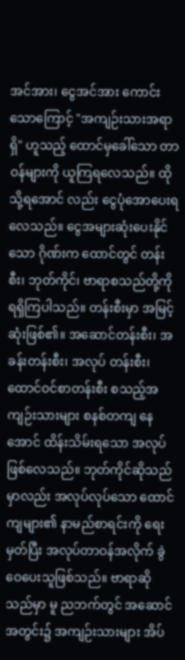အင်အား၊ ငွေအင်အား ကောင်းသောကြောင့် "အကျဉ်းသားအရာရှိ" ဟူသည့် ထောင်မှခေါ်သော တာဝန်များကို ယူကြရလေသည်။ ထိုသို့ရအောင် လည်း ငွေပုံအောပေးရလေသည်။ ငွေအများဆုံးပေးနိုင်သော ဂိုဏ်းက ထောင်တွင် တန်းစီး၊ ဘုတ်ကိုင်၊ ဗာရာစသည်တို့ကို ရရှိကြပါသည်။ တန်းစီးမှာ အမြင့်ဆုံးဖြစ်၏။ အဆောင်တန်းစီး၊ အခန်းတန်းစီး၊ အလုပ် တန်းစီး၊ ထောင်ဝင်စာတန်းစီး စသည့်အကျဉ်းသားများ စနစ်တကျ နေအောင် ထိန်းသိမ်းရသော အလုပ်ဖြစ်လေသည်။ ဘုတ်ကိုင်ဆိုသည် မှာလည်း အလုပ်လုပ်သော ထောင်ကျများ၏ နာမည်စာရင်းကို ရေး မှတ်ပြီး အလုပ်တာဝန်အလိုက် ခွဲဝေပေးသူဖြစ်သည်။ ဗာရာဆိုသည်မှာ မူ ညဘက်တွင် အဆောင်အတွင်း၌ အကျဉ်းသားများ အိပ်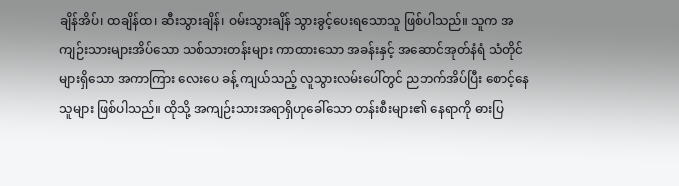ချိန်အိပ်၊ ထချိန်ထ၊ ဆီးသွားချိန်၊ ဝမ်းသွားချိန် သွားခွင့်ပေးရသောသူ ဖြစ်ပါသည်။ သူက အကျဉ်းသားများအိပ်သော သစ်သားတန်းများ ကာထားသော အခန်းနှင့် အဆောင်အုတ်နံရံ သံတိုင်များရှိသော အကာကြား လေးပေ ခန့် ကျယ်သည့် လူသွားလမ်းပေါ်တွင် ညဘက်အိပ်ပြီး စောင့်နေသူများ ဖြစ်ပါသည်။ ထိုသို့ အကျဉ်းသားအရာရှိဟုခေါ်သော တန်းစီးများ၏ နေရာကို ဓားပြ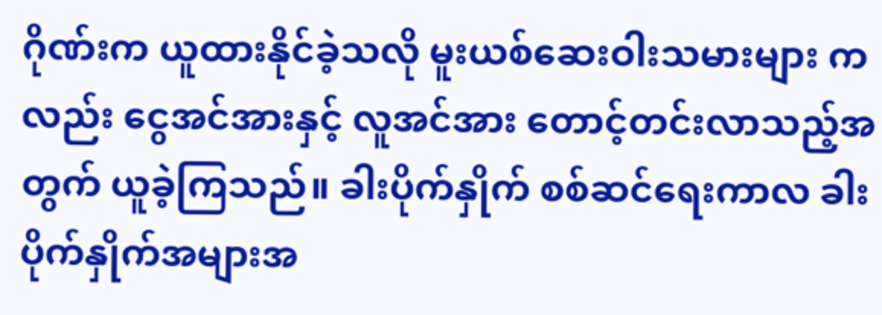ဂိုဏ်းက ယူထားနိုင်ခဲ့သလို မူးယစ်ဆေးဝါးသမားများ ကလည်း ငွေအင်အားနှင့် လူအင်အား တောင့်တင်းလာသည့်အတွက် ယူခဲ့ကြသည်။ ခါးပိုက်နှိုက် စစ်ဆင်ရေးကာလ ခါးပိုက်နှိုက်အများအ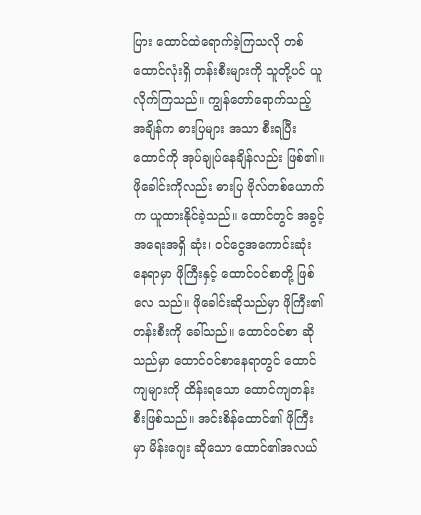ပြား ထောင်ထဲရောက်ခဲ့ကြသလို တစ်ထောင်လုံးရှိ တန်းစီးများကို သူတို့ပင် ယူလိုက်ကြသည်။ ကျွန်တော်ရောက်သည့် အချိန်က ဓားပြများ အသာ စီးရပြီး ထောင်ကို အုပ်ချုပ်နေချိန်လည်း ဖြစ်၏။ ဖိုခေါင်းကိုလည်း ဓားပြ ဗိုလ်တစ်ယောက်က ယူထားနိုင်ခဲ့သည်။ ထောင်တွင် အခွင့်အရေးအရှိ ဆုံး၊ ဝင်ငွေအကောင်းဆုံးနေရာမှာ ဖိုကြီးနှင့် ထောင်ဝင်စာတို့ ဖြစ်လေ သည်။ ဖိုခေါင်းဆိုသည်မှာ ဖိုကြီး၏တန်းစီးကို ခေါ်သည်။ ထောင်ဝင်စာ ဆိုသည်မှာ ထောင်ဝင်စာနေရာတွင် ထောင်ကျများကို ထိန်းရသော ထောင်ကျတန်းစီးဖြစ်သည်။ အင်းစိန်ထောင်၏ ဖိုကြီးမှာ မိန်းဂျေး ဆိုသော ထောင်၏အလယ်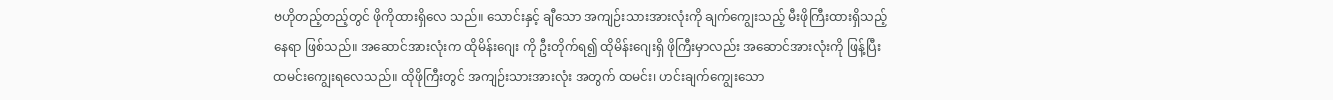ဗဟိုတည့်တည့်တွင် ဖိုကိုထားရှိလေ သည်။ သောင်းနှင့် ချီသော အကျဉ်းသားအားလုံးကို ချက်ကျွေးသည့် မီးဖိုကြီးထားရှိသည့်နေရာ ဖြစ်သည်။ အဆောင်အားလုံးက ထိုမိန်းဂျေး ကို ဦးတိုက်ရ၍ ထိုမိန်းဂျေးရှိ ဖိုကြီးမှာလည်း အဆောင်အားလုံးကို ဖြန့်ပြီး ထမင်းကျွေးရလေသည်။ ထိုဖိုကြီးတွင် အကျဉ်းသားအားလုံး အတွက် ထမင်း၊ ဟင်းချက်ကျွေးသော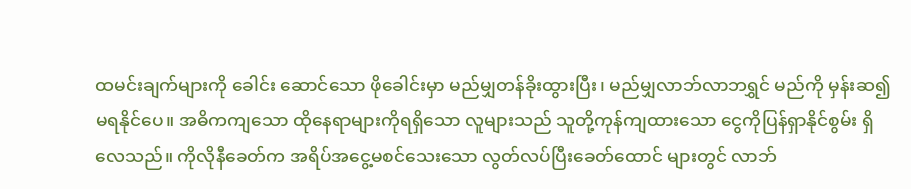ထမင်းချက်များကို ခေါင်း ဆောင်သော ဖိုခေါင်းမှာ မည်မျှတန်ခိုးထွားပြီး၊ မည်မျှလာဘ်လာဘရွှင် မည်ကို မှန်းဆ၍မရနိုင်ပေ။ အဓိကကျသော ထိုနေရာများကိုရရှိသော လူများသည် သူတို့ကုန်ကျထားသော ငွေကိုပြန်ရှာနိုင်စွမ်း ရှိလေသည်။ ကိုလိုနီခေတ်က အရိပ်အငွေ့မစင်သေးသော လွတ်လပ်ပြီးခေတ်ထောင် များတွင် လာဘ်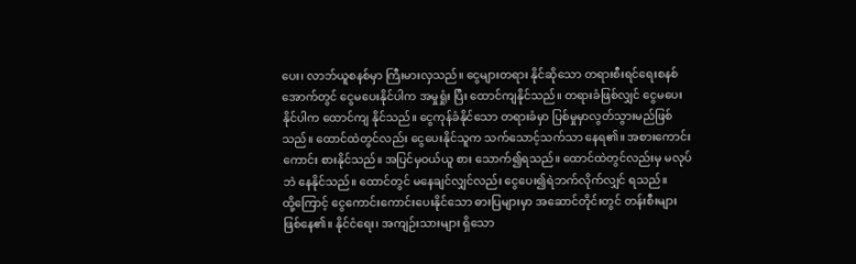ပေး၊ လာဘ်ယူစနစ်မှာ ကြီးမားလှသည်။ ငွေများတရား နိုင်ဆိုသော တရားစီးရင်ရေးစနစ်အောက်တွင် ငွေမပေးနိုင်ပါက အမှုရှုံး ပြီး ထောင်ကျနိုင်သည်။ တရားခံဖြစ်လျှင် ငွေမပေးနိုင်ပါက ထောင်ကျ နိုင်သည်။ ငွေကုန်ခံနိုင်သော တရားခံမှာ ပြစ်မှုမှာလွတ်သွားမည်ဖြစ် သည်။ ထောင်ထဲတွင်လည်း ငွေပေးနိုင်သူက သက်သောင့်သက်သာ နေရ၏။ အစားကောင်းကောင်း စားနိုင်သည်။ အပြင်မှဝယ်ယူ စား သောက်၍ရသည်။ ထောင်ထဲတွင်လည်းမှ မလုပ်ဘဲ နေနိုင်သည်။ ထောင်တွင် မနေချင်လျှင်လည်း ငွေပေး၍ရဲဘက်လိုက်လျှင် ရသည်။
ထို့ကြောင့် ငွေကောင်းကောင်းပေးနိုင်သော ဓားပြများမှာ အဆောင်တိုင်းတွင် တန်းစီးများ ဖြစ်နေ၏။ နိုင်ငံရေး၊ အကျဉ်းသားများ ရှိသော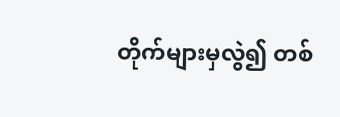တိုက်များမှလွဲ၍ တစ်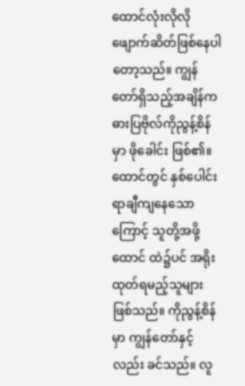ထောင်လုံးလိုလို ဖျောက်ဆိတ်ဖြစ်နေပါ တော့သည်။ ကျွန်တော်ရှိသည့်အချိန်က ဓားပြဗိုလ်ကိုညွန့်စိန်မှာ ဖိုခေါင်း ဖြစ်၏။ ထောင်တွင် နှစ်ပေါင်းရာချီကျနေသောကြောင့် သူတို့အဖို့ထောင် ထဲ၌ပင် အရိုးထုတ်ရမည့်သူများ ဖြစ်သည်။ ကိုညွန့်စိန်မှာ ကျွန်တော်နှင့် လည်း ခင်သည်။ လူ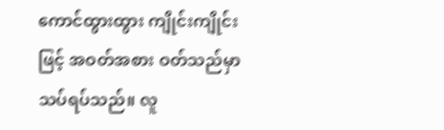ကောင်ထွားထွား ကျိုင်းကျိုင်းဖြင့် အဝတ်အစား ဝတ်သည်မှာ သပ်ရပ်သည်။ လူ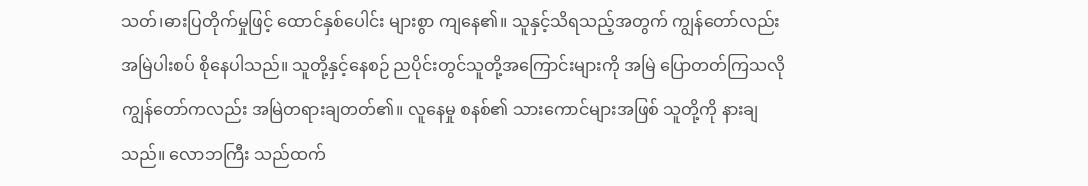သတ်၊ဓားပြတိုက်မှုဖြင့် ထောင်နှစ်ပေါင်း များစွာ ကျနေ၏။ သူနှင့်သိရသည့်အတွက် ကျွန်တော်လည်းအမြဲပါးစပ် စိုနေပါသည်။ သူတို့နှင့်နေစဉ် ညပိုင်းတွင်သူတို့အကြောင်းများကို အမြဲ ပြောတတ်ကြသလို ကျွန်တော်ကလည်း အမြဲတရားချတတ်၏။ လူနေမှု စနစ်၏ သားကောင်များအဖြစ် သူတို့ကို နားချသည်။ လောဘကြီး သည်ထက်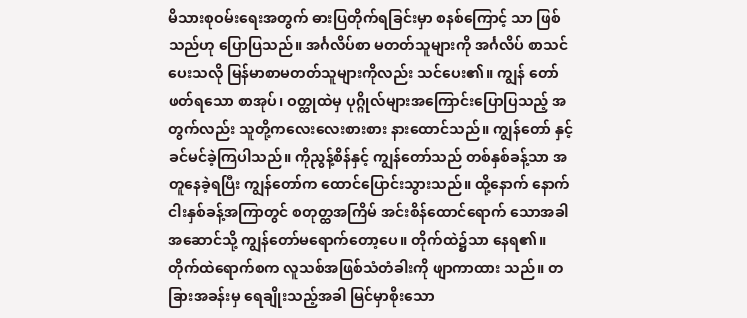မိသားစုဝမ်းရေးအတွက် ဓားပြတိုက်ရခြင်းမှာ စနစ်ကြောင့် သာ ဖြစ်သည်ဟု ပြောပြသည်။ အင်္ဂလိပ်စာ မတတ်သူများကို အင်္ဂလိပ် စာသင်ပေးသလို မြန်မာစာမတတ်သူများကိုလည်း သင်ပေး၏။ ကျွန် တော်ဖတ်ရသော စာအုပ်၊ ဝတ္ထုထဲမှ ပုဂ္ဂိုလ်များအကြောင်းပြောပြသည့် အတွက်လည်း သူတို့ကလေးလေးစားစား နားထောင်သည်။ ကျွန်တော် နှင့် ခင်မင်ခဲ့ကြပါသည်။ ကိုညွန့်စိန်နှင့် ကျွန်တော်သည် တစ်နှစ်ခန့်သာ အတူနေခဲ့ရပြီး ကျွန်တော်က ထောင်ပြောင်းသွားသည်။ ထို့နောက် နောက် ငါးနှစ်ခန့်အကြာတွင် စတုတ္ထအကြိမ် အင်းစိန်ထောင်ရောက် သောအခါ အဆောင်သို့ ကျွန်တော်မရောက်တော့ပေ။ တိုက်ထဲ၌သာ နေရ၏။ တိုက်ထဲရောက်စက လူသစ်အဖြစ်သံတံခါးကို ဖျာကာထား သည်။ တခြားအခန်းမှ ရေချိုးသည့်အခါ မြင်မှာစိုးသော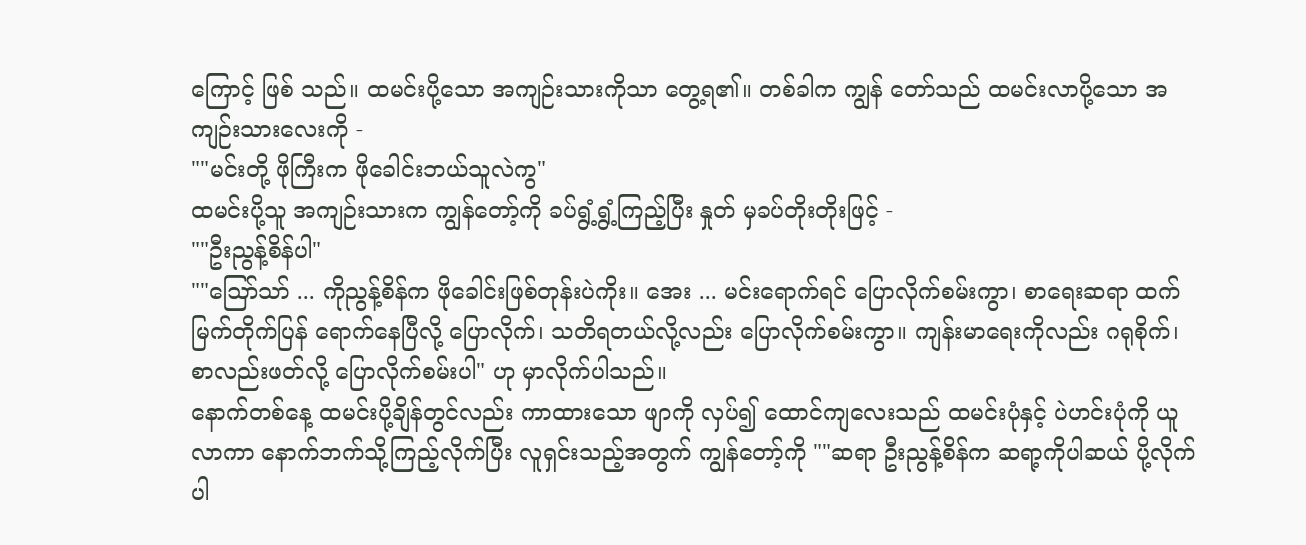ကြောင့် ဖြစ် သည်။ ထမင်းပို့သော အကျဉ်းသားကိုသာ တွေ့ရ၏။ တစ်ခါက ကျွန် တော်သည် ထမင်းလာပို့သော အကျဉ်းသားလေးကို -
""မင်းတို့ ဖိုကြီးက ဖိုခေါင်းဘယ်သူလဲကွ"
ထမင်းပို့သူ အကျဉ်းသားက ကျွန်တော့်ကို ခပ်ရွံ့ရွံ့ကြည့်ပြီး နှုတ် မှခပ်တိုးတိုးဖြင့် -
""ဦးညွန့်စိန်ပါ"
""ဪသာ် ... ကိုညွန့်စိန်က ဖိုခေါင်းဖြစ်တုန်းပဲကိုး။ အေး ... မင်းရောက်ရင် ပြောလိုက်စမ်းကွာ၊ စာရေးဆရာ ထက်မြက်တိုက်ပြန် ရောက်နေပြီလို့ ပြောလိုက်၊ သတိရတယ်လို့လည်း ပြောလိုက်စမ်းကွာ။ ကျန်းမာရေးကိုလည်း ဂရုစိုက်၊ စာလည်းဖတ်လို့ ပြောလိုက်စမ်းပါ" ဟု မှာလိုက်ပါသည်။
နောက်တစ်နေ့ ထမင်းပို့ချိန်တွင်လည်း ကာထားသော ဖျာကို လှပ်၍ ထောင်ကျလေးသည် ထမင်းပုံနှင့် ပဲဟင်းပုံကို ယူလာကာ နောက်ဘက်သို့ကြည့်လိုက်ပြီး လူရှင်းသည့်အတွက် ကျွန်တော့်ကို ""ဆရာ ဦးညွန့်စိန်က ဆရာ့ကိုပါဆယ် ပို့လိုက်ပါ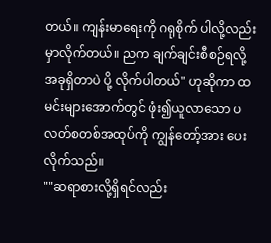တယ်။ ကျန်းမာရေးကို ဂရုစိုက် ပါလို့လည်း မှာလိုက်တယ်။ ညက ချက်ချင်းစီစဉ်ရလို့ အခုရှိတာပဲ ပို့ လိုက်ပါတယ်" ဟုဆိုကာ ထမင်းများအောက်တွင် ဖုံး၍ယူလာသော ပလတ်စတစ်အထုပ်ကို ကျွန်တော့်အား ပေးလိုက်သည်။
""ဆရာစားလို့ရှိရင်လည်း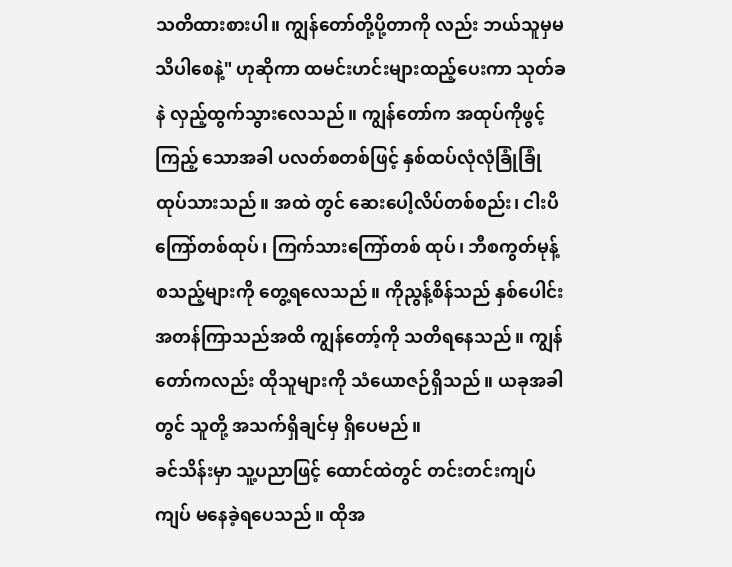သတိထားစားပါ။ ကျွန်တော်တို့ပို့တာကို လည်း ဘယ်သူမှမသိပါစေနဲ့" ဟုဆိုကာ ထမင်းဟင်းများထည့်ပေးကာ သုတ်ခနဲ လှည့်ထွက်သွားလေသည်။ ကျွန်တော်က အထုပ်ကိုဖွင့်ကြည့် သောအခါ ပလတ်စတစ်ဖြင့် နှစ်ထပ်လုံလုံခြုံခြုံ ထုပ်သားသည်။ အထဲ တွင် ဆေးပေါ့လိပ်တစ်စည်း၊ ငါးပိကြော်တစ်ထုပ်၊ ကြက်သားကြော်တစ် ထုပ်၊ ဘီစကွတ်မုန့် စသည့်များကို တွေ့ရလေသည်။ ကိုညွန့်စိန်သည် နှစ်ပေါင်းအတန်ကြာသည်အထိ ကျွန်တော့်ကို သတိရနေသည်။ ကျွန် တော်ကလည်း ထိုသူများကို သံယောဇဉ်ရှိသည်။ ယခုအခါတွင် သူတို့ အသက်ရှိချင်မှ ရှိပေမည်။
ခင်သိန်းမှာ သူ့ပညာဖြင့် ထောင်ထဲတွင် တင်းတင်းကျပ်ကျပ် မနေခဲ့ရပေသည်။ ထိုအ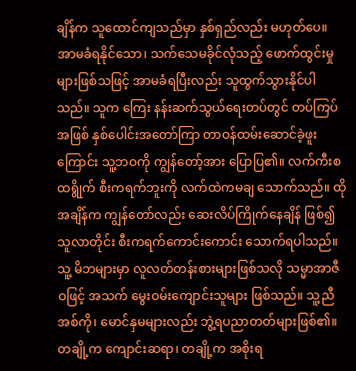ချိန်က သူထောင်ကျသည်မှာ နှစ်ရှည်လည်း မဟုတ်ပေ။ အာမခံရနိုင်သော၊ သက်သေမခိုင်လုံသည့် ဖောက်ထွင်းမှု များဖြစ်သဖြင့် အာမခံရပြီးလည်း သူထွက်သွားနိုင်ပါသည်။ သူက ကြေး နန်းဆက်သွယ်ရေးတပ်တွင် တပ်ကြပ်အဖြစ် နှစ်ပေါင်းအတော်ကြာ တာဝန်ထမ်းဆောင်ခဲ့ဖူးကြောင်း သူ့ဘဝကို ကျွန်တော့်အား ပြောပြ၏။ လက်ကီးစထရွိုက် စီးကရက်ဘူးကို လက်ထဲကမချ သောက်သည်။ ထိုအချိန်က ကျွန်တော်လည်း ဆေးလိပ်ကြိုက်နေချိန် ဖြစ်၍ သူလာတိုင်း စီးကရက်ကောင်းကောင်း သောက်ရပါသည်။ သူ့ မိဘများမှာ လူလတ်တန်းစားများဖြစ်သလို သမ္မာအာဇီဝဖြင့် အသက် မွေးဝမ်းကျောင်းသူများ ဖြစ်သည်။ သူ့ညီအစ်ကို၊ မောင်နှမများလည်း ဘွဲ့ရပညာတတ်များဖြစ်၏။ တချို့က ကျောင်းဆရာ၊ တချို့က အစိုးရ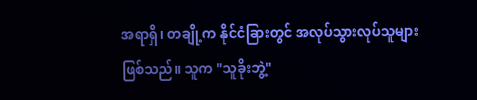အရာရှိ၊ တချို့က နိုင်ငံခြားတွင် အလုပ်သွားလုပ်သူများ ဖြစ်သည်။ သူက "သူခိုးဘွဲ့"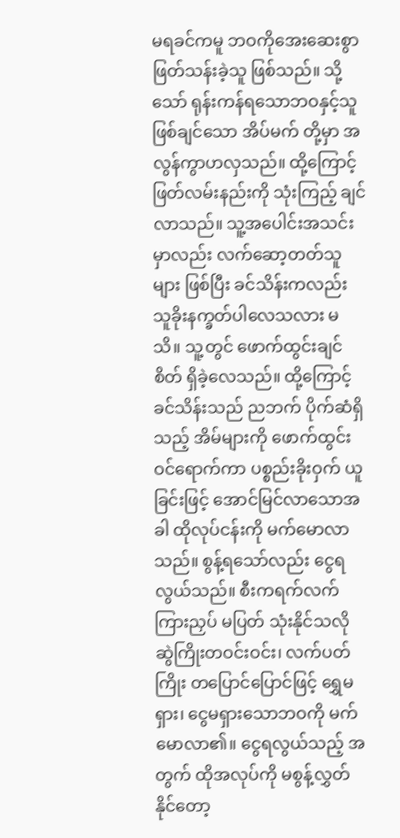မရခင်ကမူ ဘဝကိုအေးဆေးစွာ ဖြတ်သန်းခဲ့သူ ဖြစ်သည်။ သို့သော် ရုန်းကန်ရသောဘဝနှင့်သူဖြစ်ချင်သော အိပ်မက် တို့မှာ အလွန်ကွာဟလှသည်။ ထို့ကြောင့် ဖြတ်လမ်းနည်းကို သုံးကြည့် ချင်လာသည်။ သူ့အပေါင်းအသင်းမှာလည်း လက်ဆော့တတ်သူများ ဖြစ်ပြီး ခင်သိန်းကလည်း သူခိုးနက္ခတ်ပါလေသလား မသိ။ သူ့တွင် ဖောက်ထွင်းချင်စိတ် ရှိခဲ့လေသည်။ ထို့ကြောင့် ခင်သိန်းသည် ညဘက် ပိုက်ဆံရှိသည့် အိမ်များကို ဖောက်ထွင်းဝင်ရောက်ကာ ပစ္စည်းခိုးဝှက် ယူခြင်းဖြင့် အောင်မြင်လာသောအခါ ထိုလုပ်ငန်းကို မက်မောလာသည်။ စွန့်ရသော်လည်း ငွေရလွယ်သည်။ စီးကရက်လက်ကြားညှပ် မပြတ် သုံးနိုင်သလို ဆွဲကြိုးတဝင်းဝင်း၊ လက်ပတ်ကြိုး တပြောင်ပြောင်ဖြင့် ရွှေမရှား၊ ငွေမရှားသောဘဝကို မက်မောလာ၏။ ငွေရလွယ်သည့် အတွက် ထိုအလုပ်ကို မစွန့်လွှတ်နိုင်တော့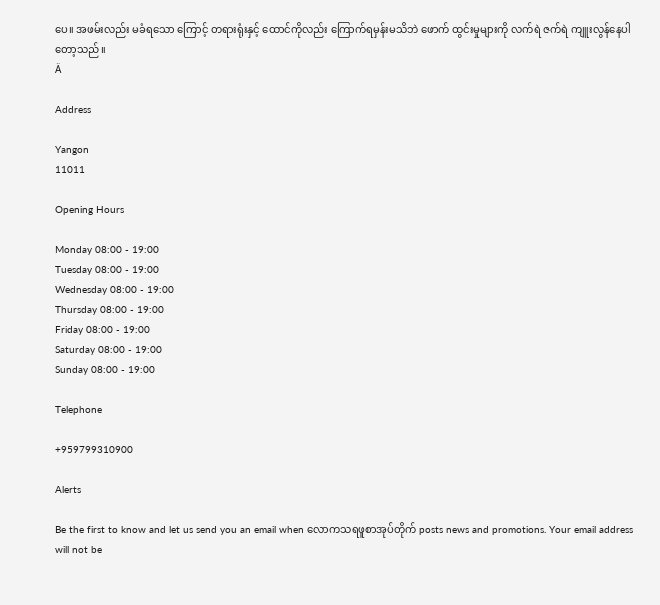ပေ။ အဖမ်းလည်း မခံရသော ကြောင့် တရားရုံးနှင့် ထောင်ကိုလည်း ကြောက်ရမှန်းမသိဘဲ ဖောက် ထွင်းမှုများကို လက်ရဲ ဇက်ရဲ ကျူးလွန်နေပါတော့သည်။
Ä

Address

Yangon
11011

Opening Hours

Monday 08:00 - 19:00
Tuesday 08:00 - 19:00
Wednesday 08:00 - 19:00
Thursday 08:00 - 19:00
Friday 08:00 - 19:00
Saturday 08:00 - 19:00
Sunday 08:00 - 19:00

Telephone

+959799310900

Alerts

Be the first to know and let us send you an email when လောကသရဖူစာအုပ်တိုက် posts news and promotions. Your email address will not be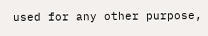used for any other purpose,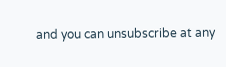and you can unsubscribe at any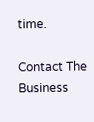time.

Contact The Business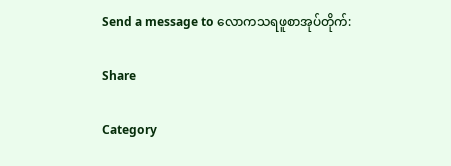Send a message to လောကသရဖူစာအုပ်တိုက်:

Share

Category